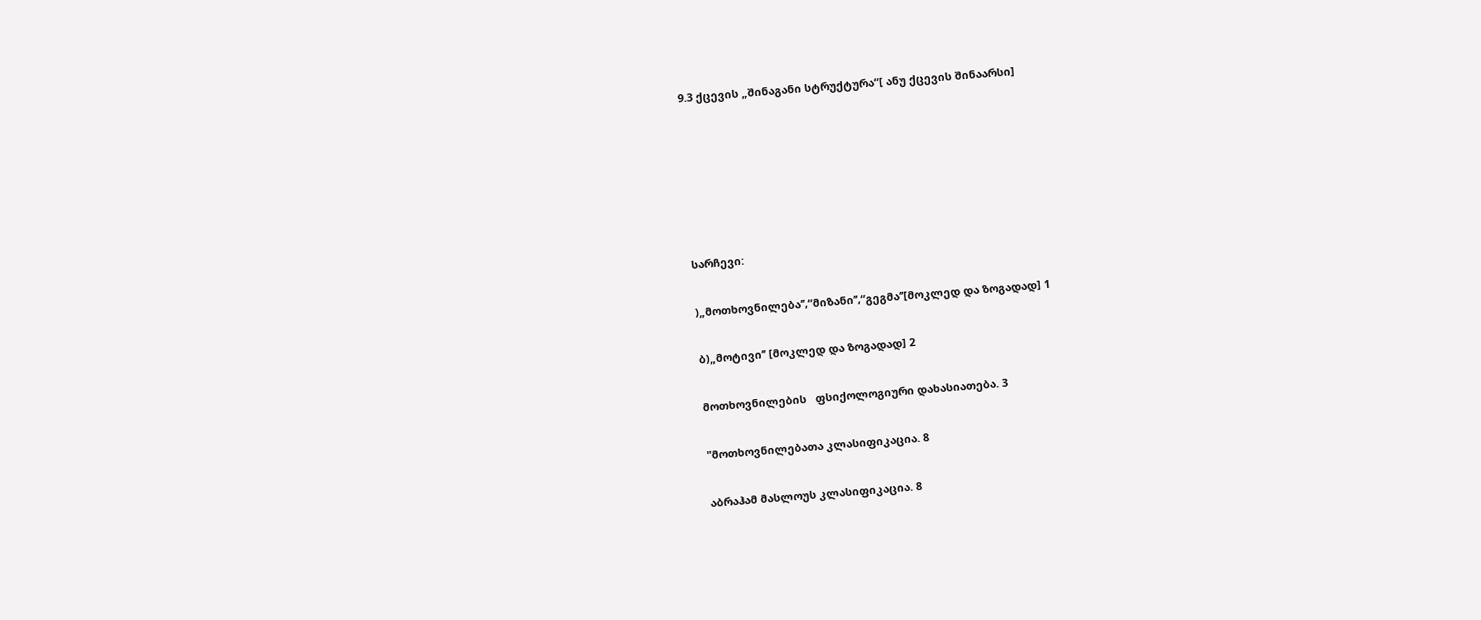9.3 ქცევის „შინაგანი სტრუქტურა“[ ანუ ქცევის შინაარსი]






სარჩევი:

)„მოთხოვნილება’’,“მიზანი’’,“გეგმა’’[მოკლედ და ზოგადად] 1

ბ)„მოტივი’’ [მოკლედ და ზოგადად] 2

მოთხოვნილების   ფსიქოლოგიური დახასიათება. 3

"მოთხოვნილებათა კლასიფიკაცია. 8

აბრაჰამ მასლოუს კლასიფიკაცია. 8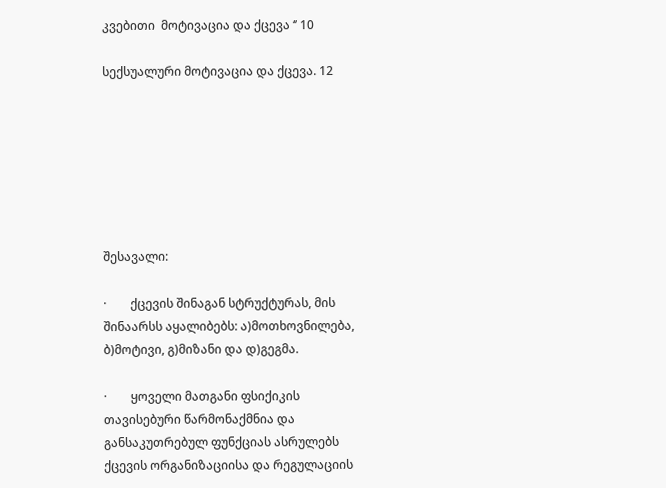კვებითი  მოტივაცია და ქცევა ‘’ 10

სექსუალური მოტივაცია და ქცევა. 12







შესავალი:

·        ქცევის შინაგან სტრუქტურას, მის შინაარსს აყალიბებს: ა)მოთხოვნილება, ბ)მოტივი, გ)მიზანი და დ)გეგმა.

·        ყოველი მათგანი ფსიქიკის თავისებური წარმონაქმნია და განსაკუთრებულ ფუნქციას ასრულებს ქცევის ორგანიზაციისა და რეგულაციის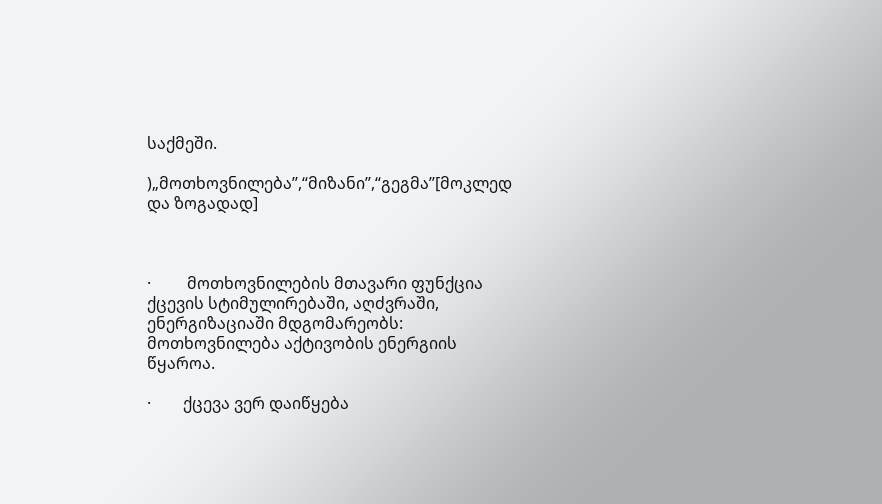საქმეში.

)„მოთხოვნილება’’,“მიზანი’’,“გეგმა’’[მოკლედ და ზოგადად]



·         მოთხოვნილების მთავარი ფუნქცია ქცევის სტიმულირებაში, აღძვრაში, ენერგიზაციაში მდგომარეობს: მოთხოვნილება აქტივობის ენერგიის წყაროა.

·        ქცევა ვერ დაიწყება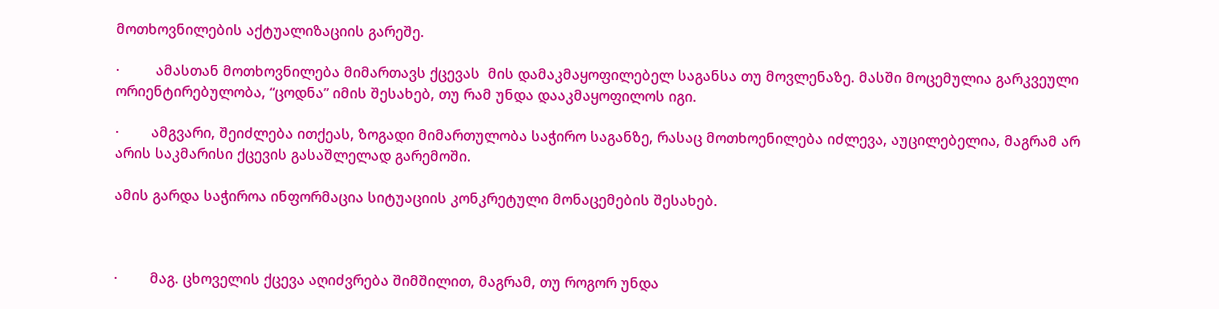მოთხოვნილების აქტუალიზაციის გარეშე.

·         ამასთან მოთხოვნილება მიმართავს ქცევას  მის დამაკმაყოფილებელ საგანსა თუ მოვლენაზე. მასში მოცემულია გარკვეული ორიენტირებულობა, “ცოდნა” იმის შესახებ, თუ რამ უნდა დააკმაყოფილოს იგი.

·        ამგვარი, შეიძლება ითქეას, ზოგადი მიმართულობა საჭირო საგანზე, რასაც მოთხოენილება იძლევა, აუცილებელია, მაგრამ არ არის საკმარისი ქცევის გასაშლელად გარემოში.

ამის გარდა საჭიროა ინფორმაცია სიტუაციის კონკრეტული მონაცემების შესახებ.



·        მაგ. ცხოველის ქცევა აღიძვრება შიმშილით, მაგრამ, თუ როგორ უნდა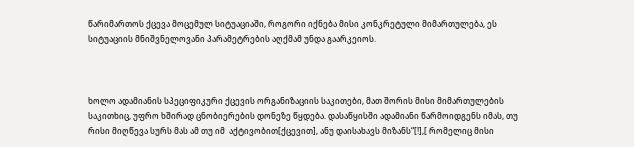წარიმართოს ქცევა მოცემულ სიტუაციაში, როგორი იქნება მისი კონკრეტული მიმართულება, ეს სიტუაციის მნიშვნელოვანი პარამეტრების აღქმამ უნდა გაარკეიოს.



ხოლო ადამიანის სპეციფიკური ქცევის ორგანიზაციის საკითები, მათ შორის მისი მიმართულების საკითხიც, უფრო ხშირად ცნობიერების დონეზე წყდება. დასაწყისში ადამიანი წარმოიდგენს იმას, თუ რისი მიღწევა სურს მას ამ თუ იმ  აქტივობით[ქცევით], ანუ დაისახავს მიზანს“[!],[ რომელიც მისი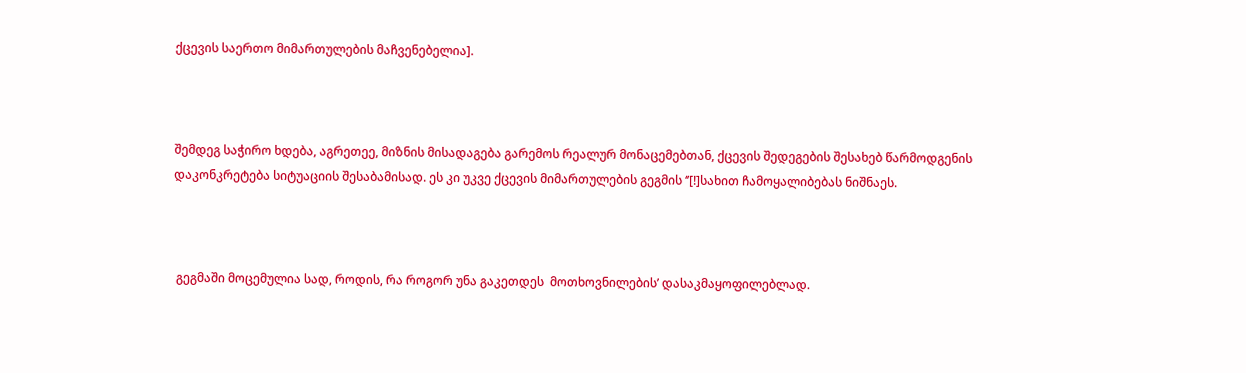ქცევის საერთო მიმართულების მაჩვენებელია].



შემდეგ საჭირო ხდება, აგრეთეე, მიზნის მისადაგება გარემოს რეალურ მონაცემებთან, ქცევის შედეგების შესახებ წარმოდგენის დაკონკრეტება სიტუაციის შესაბამისად. ეს კი უკვე ქცევის მიმართულების გეგმის ‘’[!]სახით ჩამოყალიბებას ნიშნაეს.



 გეგმაში მოცემულია სად, როდის, რა როგორ უნა გაკეთდეს  მოთხოვნილების’ დასაკმაყოფილებლად.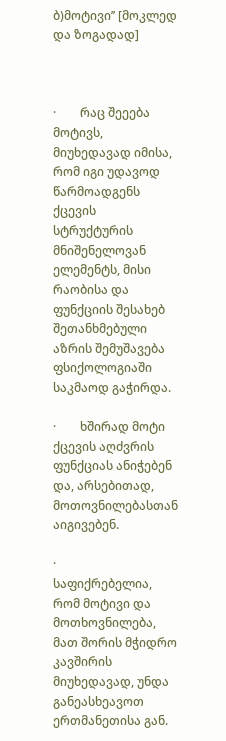ბ)მოტივი’’ [მოკლედ და ზოგადად]



·        რაც შეეება მოტივს, მიუხედავად იმისა, რომ იგი უდავოდ წარმოადგენს ქცევის სტრუქტურის მნიშენელოვან ელემენტს, მისი რაობისა და ფუნქციის შესახებ შეთანხმებული აზრის შემუშავება ფსიქოლოგიაში საკმაოდ გაჭირდა.

·        ხშირად მოტი ქცევის აღძვრის ფუნქციას ანიჭებენ და, არსებითად, მოთოვნილებასთან აიგივებენ.

·        საფიქრებელია, რომ მოტივი და მოთხოვნილება, მათ შორის მჭიდრო კავშირის მიუხედავად, უნდა განეასხეავოთ ერთმანეთისა გან.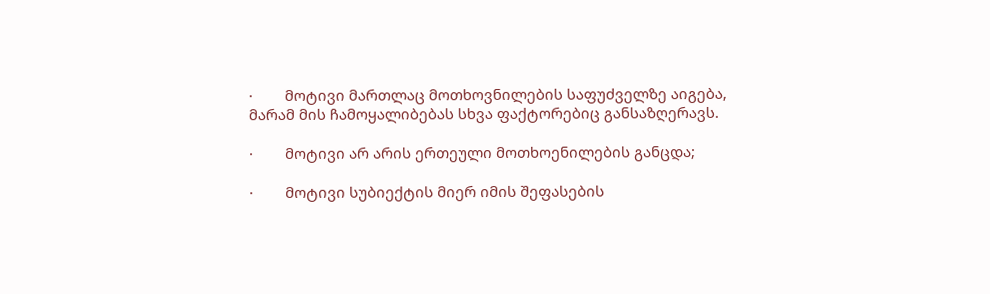·        მოტივი მართლაც მოთხოვნილების საფუძველზე აიგება, მარამ მის ჩამოყალიბებას სხვა ფაქტორებიც განსაზღერავს.

·        მოტივი არ არის ერთეული მოთხოენილების განცდა;

·        მოტივი სუბიექტის მიერ იმის შეფასების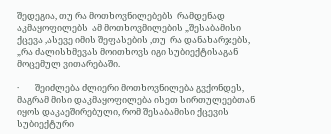შედეგია, თუ რა მოთხოვნილებებს  რამდენად აკმაყოფილებს  ამ მოთხოვმილების „შესაბამისი  ქცევა ,ასევე იმის შეფასების ,თუ  რა დანახარჯებს, „რა ძალისხმევას მოითხოვს იგი სუბიექტისაგან მოცემულ ვითარებაში.

·        შეიძლება ძლიერი მოთხოვნილება გვქონდეს, მაგრამ მისი დაკმაყოფილება ისეთ სირთულეებთან იყოს დაკაეშირებული, რომ შესაბამისი ქცევის სუბიექტური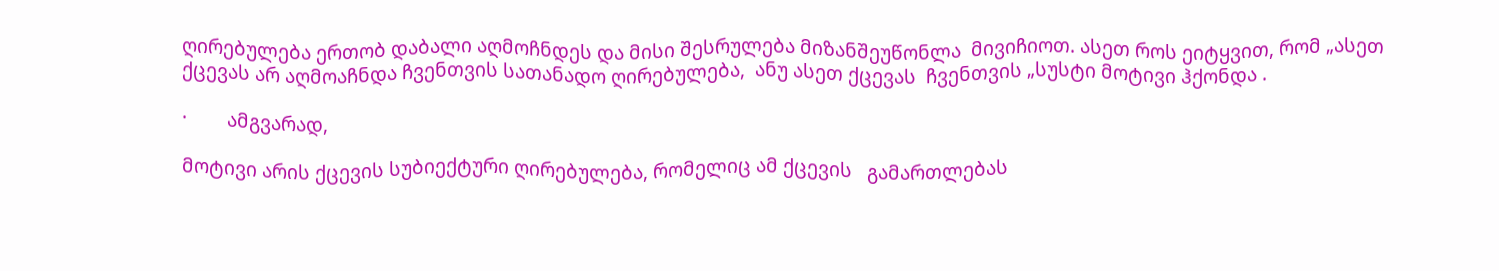ღირებულება ერთობ დაბალი აღმოჩნდეს და მისი შესრულება მიზანშეუწონლა  მივიჩიოთ. ასეთ როს ეიტყვით, რომ „ასეთ ქცევას არ აღმოაჩნდა ჩვენთვის სათანადო ღირებულება,  ანუ ასეთ ქცევას  ჩვენთვის „სუსტი მოტივი ჰქონდა .

·        ამგვარად,

მოტივი არის ქცევის სუბიექტური ღირებულება, რომელიც ამ ქცევის   გამართლებას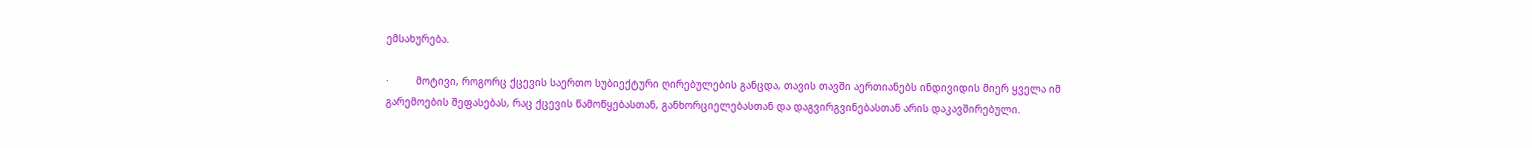ემსახურება.

·         მოტივი, როგორც ქცევის საერთო სუბიექტური ღირებულების განცდა, თავის თავში აერთიანებს ინდივიდის მიერ ყველა იმ გარემოების შეფასებას, რაც ქცევის წამოწყებასთან, განხორციელებასთან და დაგვირგვინებასთან არის დაკავშირებული.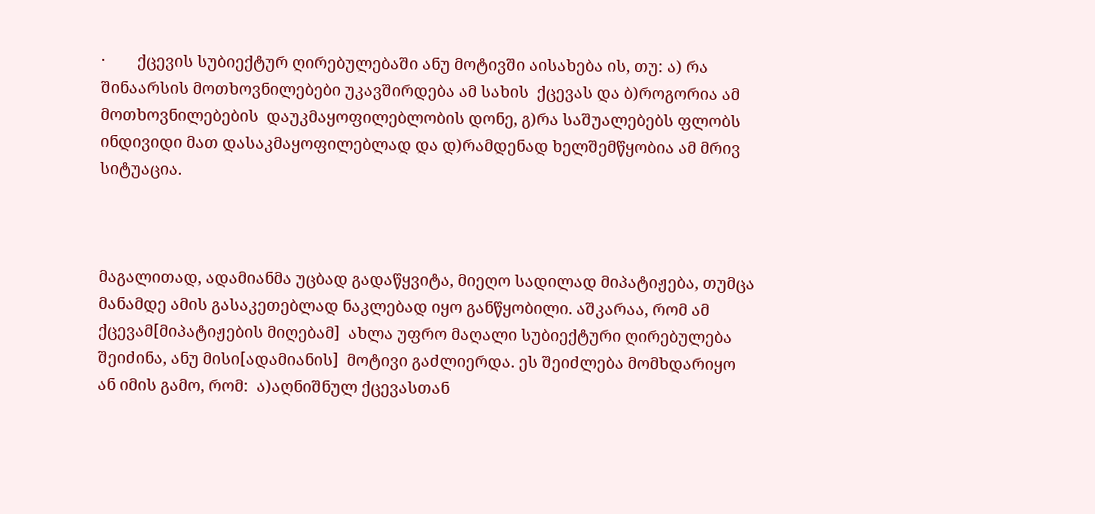·        ქცევის სუბიექტურ ღირებულებაში ანუ მოტივში აისახება ის, თუ: ა) რა შინაარსის მოთხოვნილებები უკავშირდება ამ სახის  ქცევას და ბ)როგორია ამ მოთხოვნილებების  დაუკმაყოფილებლობის დონე, გ)რა საშუალებებს ფლობს ინდივიდი მათ დასაკმაყოფილებლად და დ)რამდენად ხელშემწყობია ამ მრივ სიტუაცია.



მაგალითად, ადამიანმა უცბად გადაწყვიტა, მიეღო სადილად მიპატიჟება, თუმცა მანამდე ამის გასაკეთებლად ნაკლებად იყო განწყობილი. აშკარაა, რომ ამ ქცევამ[მიპატიჟების მიღებამ]  ახლა უფრო მაღალი სუბიექტური ღირებულება შეიძინა, ანუ მისი[ადამიანის]  მოტივი გაძლიერდა. ეს შეიძლება მომხდარიყო ან იმის გამო, რომ:  ა)აღნიშნულ ქცევასთან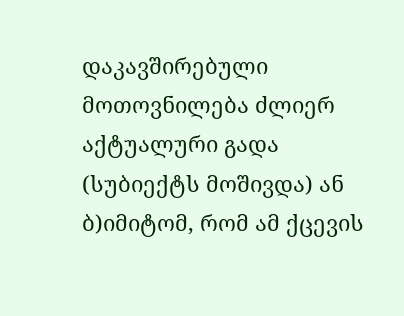დაკავშირებული მოთოვნილება ძლიერ აქტუალური გადა (სუბიექტს მოშივდა) ან ბ)იმიტომ, რომ ამ ქცევის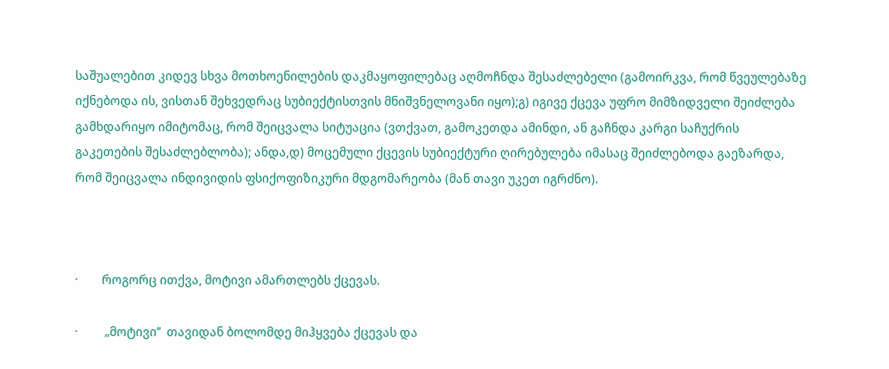საშუალებით კიდევ სხვა მოთხოენილების დაკმაყოფილებაც აღმოჩნდა შესაძლებელი (გამოირკვა, რომ წვეულებაზე იქნებოდა ის, ვისთან შეხვედრაც სუბიექტისთვის მნიშვნელოვანი იყო);გ) იგივე ქცევა უფრო მიმზიდველი შეიძლება გამხდარიყო იმიტომაც, რომ შეიცვალა სიტუაცია (ვთქვათ, გამოკეთდა ამინდი, ან გაჩნდა კარგი საჩუქრის გაკეთების შესაძლებლობა); ანდა,დ) მოცემული ქცევის სუბიექტური ღირებულება იმასაც შეიძლებოდა გაეზარდა, რომ შეიცვალა ინდივიდის ფსიქოფიზიკური მდგომარეობა (მან თავი უკეთ იგრძნო).



·        როგორც ითქვა, მოტივი ამართლებს ქცევას.

·         „მოტივი’’  თავიდან ბოლომდე მიჰყვება ქცევას და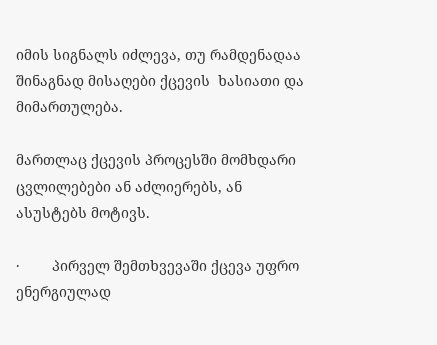იმის სიგნალს იძლევა, თუ რამდენადაა შინაგნად მისაღები ქცევის  ხასიათი და მიმართულება.

მართლაც ქცევის პროცესში მომხდარი ცვლილებები ან აძლიერებს, ან ასუსტებს მოტივს.

·        პირველ შემთხვევაში ქცევა უფრო ენერგიულად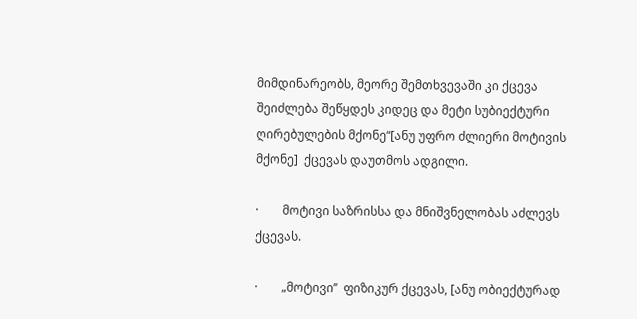მიმდინარეობს, მეორე შემთხვევაში კი ქცევა  შეიძლება შეწყდეს კიდეც და მეტი სუბიექტური ღირებულების მქონე“[ანუ უფრო ძლიერი მოტივის მქონე]  ქცევას დაუთმოს ადგილი.

·        მოტივი საზრისსა და მნიშვნელობას აძლევს ქცევას.

·        „მოტივი’’  ფიზიკურ ქცევას, [ანუ ობიექტურად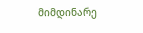მიმდინარე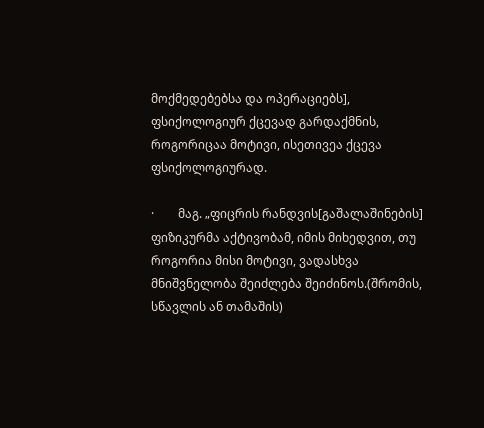მოქმედებებსა და ოპერაციებს], ფსიქოლოგიურ ქცევად გარდაქმნის, როგორიცაა მოტივი, ისეთივეა ქცევა ფსიქოლოგიურად.

·        მაგ. „ფიცრის რანდვის[გაშალაშინების]  ფიზიკურმა აქტივობამ, იმის მიხედვით, თუ როგორია მისი მოტივი, ვადასხვა  მნიშვნელობა შეიძლება შეიძინოს.(შრომის, სწავლის ან თამაშის)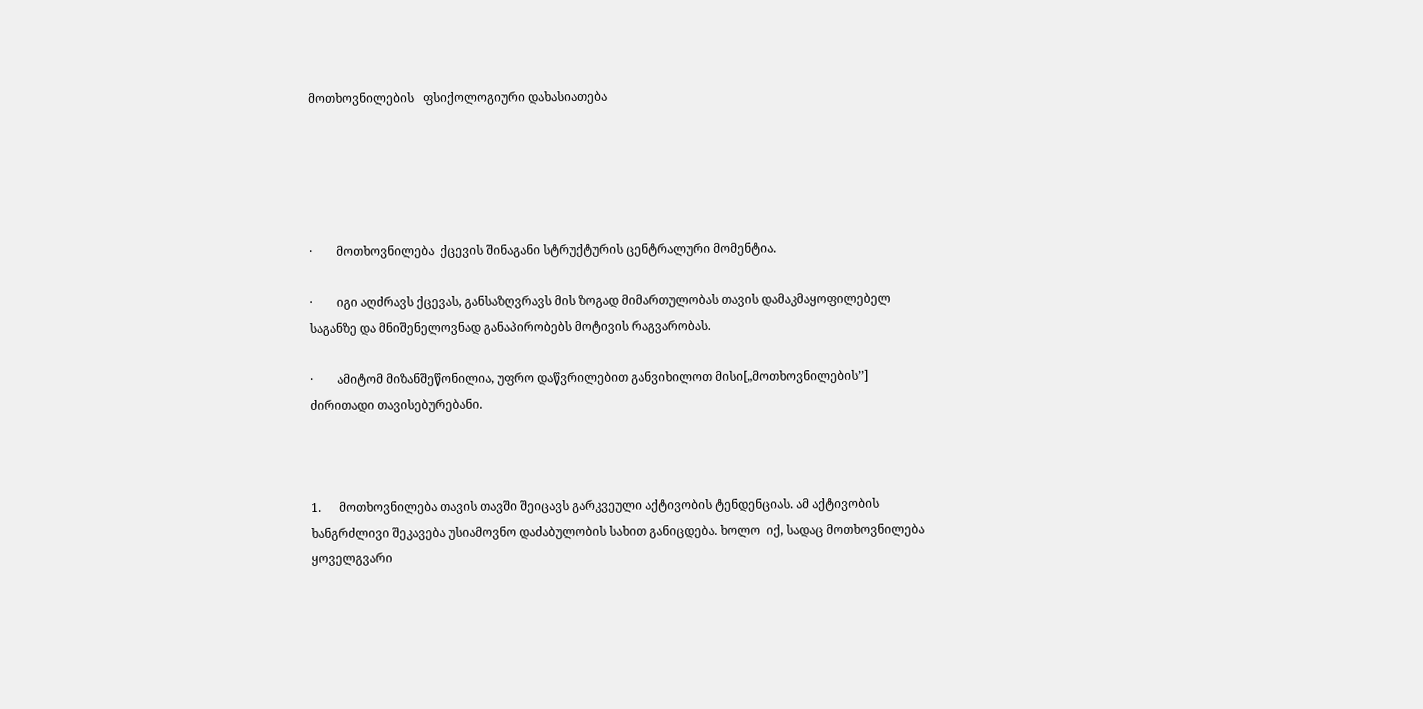მოთხოვნილების   ფსიქოლოგიური დახასიათება





·        მოთხოვნილება  ქცევის შინაგანი სტრუქტურის ცენტრალური მომენტია.

·        იგი აღძრავს ქცევას, განსაზღვრავს მის ზოგად მიმართულობას თავის დამაკმაყოფილებელ საგანზე და მნიშენელოვნად განაპირობებს მოტივის რაგვარობას.

·        ამიტომ მიზანშეწონილია, უფრო დაწვრილებით განვიხილოთ მისი[„მოთხოვნილების’’]  ძირითადი თავისებურებანი.



1.      მოთხოვნილება თავის თავში შეიცავს გარკვეული აქტივობის ტენდენციას. ამ აქტივობის ხანგრძლივი შეკავება უსიამოვნო დაძაბულობის სახით განიცდება. ხოლო  იქ, სადაც მოთხოვნილება ყოველგვარი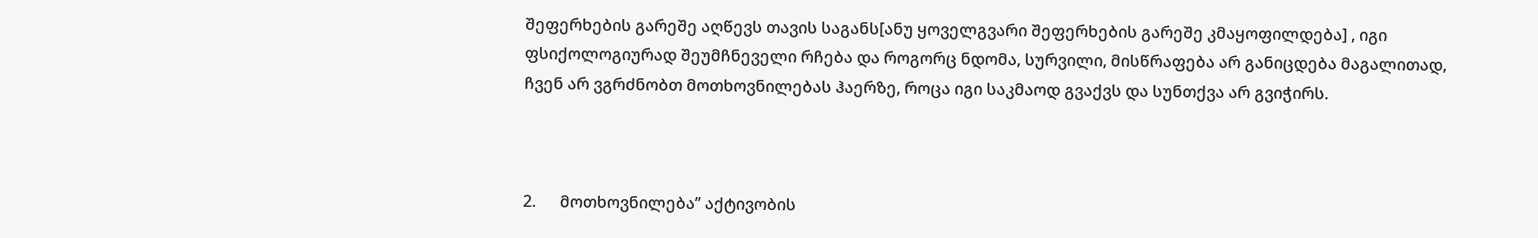შეფერხების გარეშე აღწევს თავის საგანს[ანუ ყოველგვარი შეფერხების გარეშე კმაყოფილდება] , იგი ფსიქოლოგიურად შეუმჩნეველი რჩება და როგორც ნდომა, სურვილი, მისწრაფება არ განიცდება მაგალითად, ჩვენ არ ვგრძნობთ მოთხოვნილებას ჰაერზე, როცა იგი საკმაოდ გვაქვს და სუნთქვა არ გვიჭირს.



2.      მოთხოვნილება’’ აქტივობის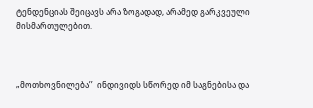ტენდენციას შეიცავს არა ზოგადად, არამედ გარკვეული მისმართულებით.



„მოთხოვნილება’’  ინდივიდს სწორედ იმ საგნებისა და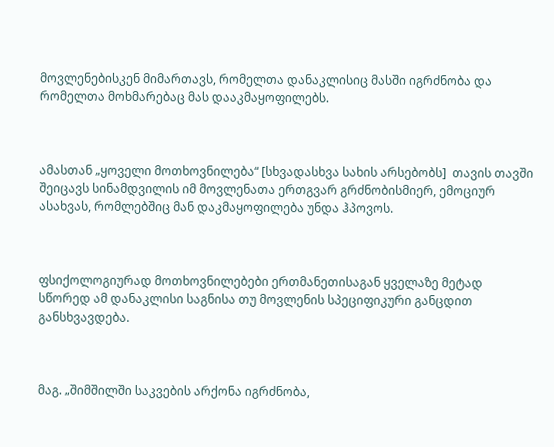მოვლენებისკენ მიმართავს, რომელთა დანაკლისიც მასში იგრძნობა და რომელთა მოხმარებაც მას დააკმაყოფილებს.



ამასთან „ყოველი მოთხოვნილება“ [სხვადასხვა სახის არსებობს]  თავის თავში შეიცავს სინამდვილის იმ მოვლენათა ერთგვარ გრძნობისმიერ, ემოციურ ასახვას, რომლებშიც მან დაკმაყოფილება უნდა ჰპოვოს.



ფსიქოლოგიურად მოთხოვნილებები ერთმანეთისაგან ყველაზე მეტად სწორედ ამ დანაკლისი საგნისა თუ მოვლენის სპეციფიკური განცდით განსხვავდება.



მაგ. „შიმშილში საკვების არქონა იგრძნობა,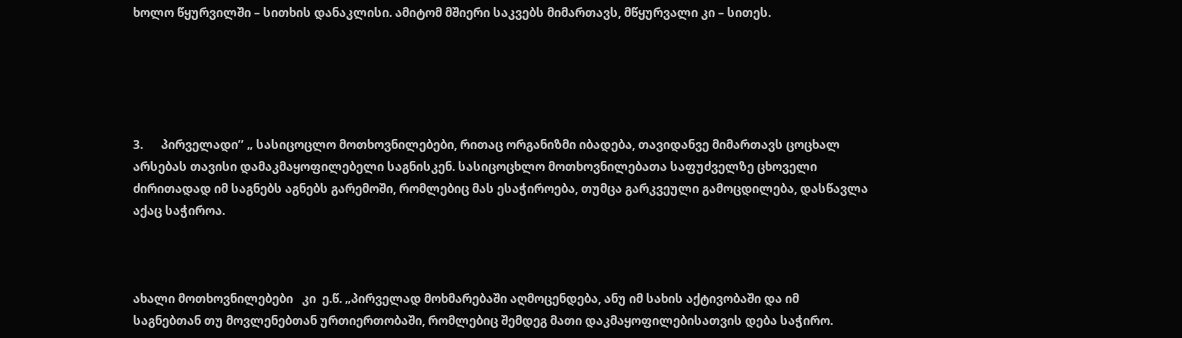ხოლო წყურვილში – სითხის დანაკლისი. ამიტომ მშიერი საკვებს მიმართავს, მწყურვალი კი – სითეს.





3.      პირველადი’’ „ სასიცოცლო მოთხოვნილებები, რითაც ორგანიზმი იბადება, თავიდანვე მიმართავს ცოცხალ არსებას თავისი დამაკმაყოფილებელი საგნისკენ. სასიცოცხლო მოთხოვნილებათა საფუძველზე ცხოველი ძირითადად იმ საგნებს აგნებს გარემოში, რომლებიც მას ესაჭიროება, თუმცა გარკვეული გამოცდილება, დასწავლა აქაც საჭიროა.



ახალი მოთხოვნილებები   კი  ე.წ. „პირველად მოხმარებაში აღმოცენდება, ანუ იმ სახის აქტივობაში და იმ საგნებთან თუ მოვლენებთან ურთიერთობაში, რომლებიც შემდეგ მათი დაკმაყოფილებისათვის დება საჭირო.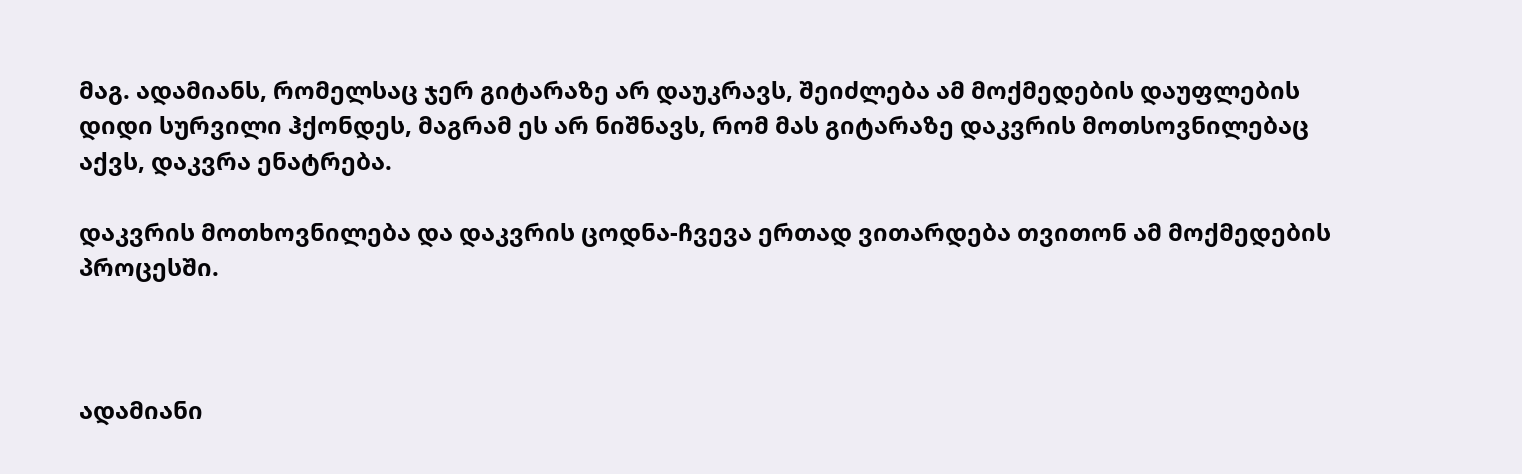მაგ. ადამიანს, რომელსაც ჯერ გიტარაზე არ დაუკრავს, შეიძლება ამ მოქმედების დაუფლების დიდი სურვილი ჰქონდეს, მაგრამ ეს არ ნიშნავს, რომ მას გიტარაზე დაკვრის მოთსოვნილებაც აქვს, დაკვრა ენატრება.

დაკვრის მოთხოვნილება და დაკვრის ცოდნა-ჩვევა ერთად ვითარდება თვითონ ამ მოქმედების პროცესში.



ადამიანი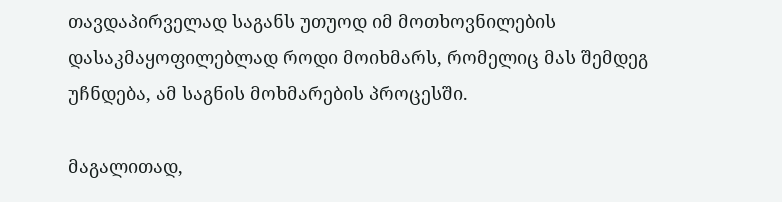თავდაპირველად საგანს უთუოდ იმ მოთხოვნილების დასაკმაყოფილებლად როდი მოიხმარს, რომელიც მას შემდეგ უჩნდება, ამ საგნის მოხმარების პროცესში.

მაგალითად,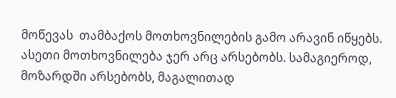მოწევას  თამბაქოს მოთხოვნილების გამო არავინ იწყებს. ასეთი მოთხოვნილება ჯერ არც არსებობს. სამაგიეროდ, მოზარდში არსებობს, მაგალითად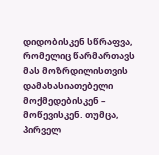დიდობისკენ სწრაფვა, რომელიც წარმართავს მას მოზრდილისთვის დამახასიათებელი მოქმედებისკენ – მოწევისკენ. თუმცა, პირველ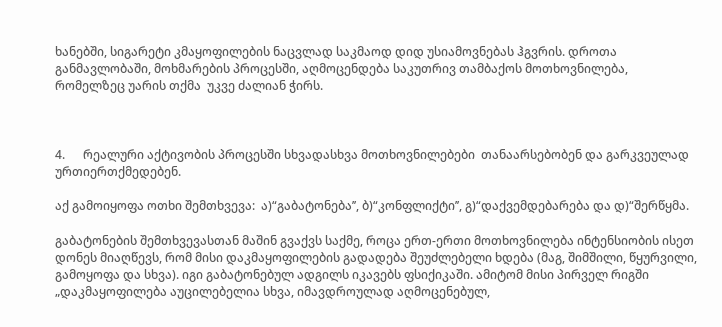ხანებში, სიგარეტი კმაყოფილების ნაცვლად საკმაოდ დიდ უსიამოვნებას ჰგვრის. დროთა განმავლობაში, მოხმარების პროცესში, აღმოცენდება საკუთრივ თამბაქოს მოთხოვნილება, რომელზეც უარის თქმა  უკვე ძალიან ჭირს.



4.      რეალური აქტივობის პროცესში სხვადასხვა მოთხოვნილებები  თანაარსებობენ და გარკვეულად ურთიერთქმედებენ.

აქ გამოიყოფა ოთხი შემთხვევა:  ა)“გაბატონება’’, ბ)“კონფლიქტი’’, გ)“დაქვემდებარება და დ)“შერწყმა.

გაბატონების შემთხვევასთან მაშინ გვაქვს საქმე, როცა ერთ-ერთი მოთხოვნილება ინტენსიობის ისეთ დონეს მიაღწევს, რომ მისი დაკმაყოფილების გადადება შეუძლებელი ხდება (მაგ, შიმშილი, წყურვილი, გამოყოფა და სხვა). იგი გაბატონებულ ადგილს იკავებს ფსიქიკაში. ამიტომ მისი პირველ რიგში „დაკმაყოფილება აუცილებელია სხვა, იმავდროულად აღმოცენებულ,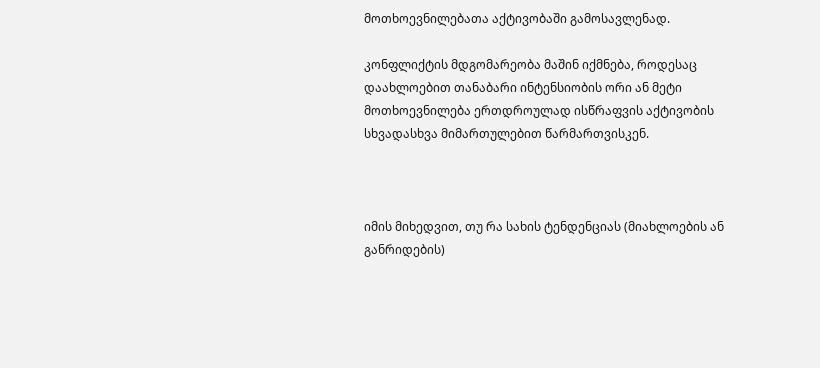მოთხოევნილებათა აქტივობაში გამოსავლენად.

კონფლიქტის მდგომარეობა მაშინ იქმნება, როდესაც დაახლოებით თანაბარი ინტენსიობის ორი ან მეტი მოთხოევნილება ერთდროულად ისწრაფვის აქტივობის სხვადასხვა მიმართულებით წარმართვისკენ.



იმის მიხედვით, თუ რა სახის ტენდენციას (მიახლოების ან განრიდების)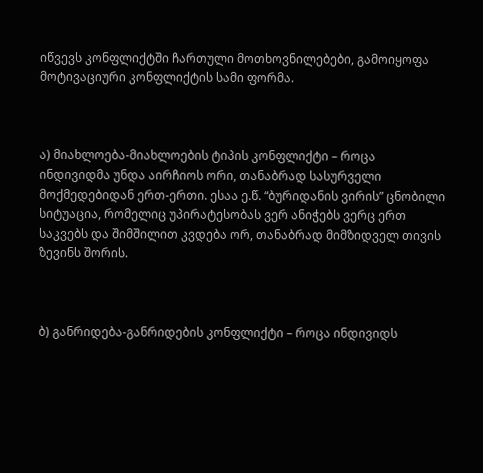იწვევს კონფლიქტში ჩართული მოთხოვნილებები, გამოიყოფა მოტივაციური კონფლიქტის სამი ფორმა.



ა) მიახლოება-მიახლოების ტიპის კონფლიქტი – როცა ინდივიდმა უნდა აირჩიოს ორი, თანაბრად სასურველი მოქმედებიდან ერთ-ერთი. ესაა ე.წ. “ბურიდანის ვირის” ცნობილი სიტუაცია, რომელიც უპირატესობას ვერ ანიჭებს ვერც ერთ საკვებს და შიმშილით კვდება ორ, თანაბრად მიმზიდველ თივის ზევინს შორის.



ბ) განრიდება-განრიდების კონფლიქტი – როცა ინდივიდს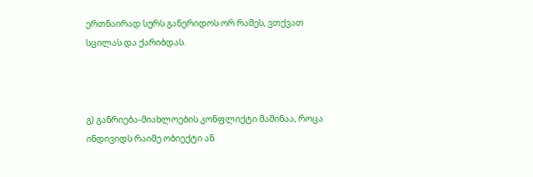ერთნაირად სურს განერიდოს ორ რამეს, ვთქვათ სცილას და ქარიბდას.



გ) განრიება-მიახლოების კონფლიქტი მაშინაა, როცა ინდივიდს რაიმე ობიექტი ან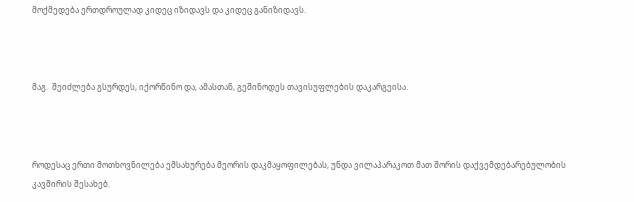მოქმედება ერთდროულად კიდეც იზიდავს და კიდეც განიზიდავს.



მაგ.  შეიძლება გსურდეს, იქორწინო და, ამასთან, გეშინოდეს თავისუფლების დაკარგეისა.



როდესაც ერთი მოთხოვნილება ემსახურება მეორის დაკმაყოფილებას, უნდა ვილაპარაკოთ მათ შორის დაქვემდებარებულობის კავშირის შესახებ.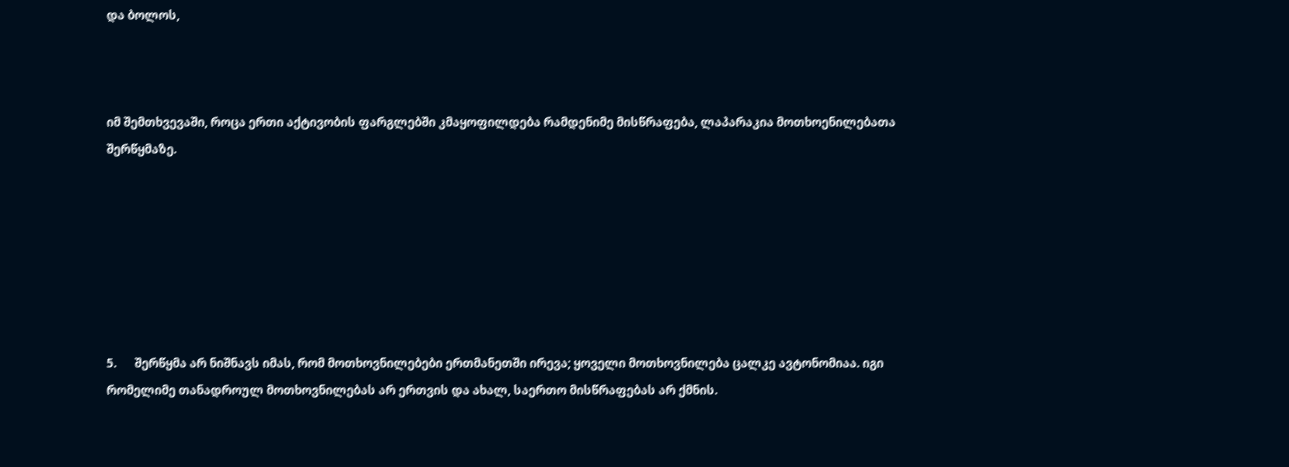და ბოლოს,



იმ შემთხვევაში, როცა ერთი აქტივობის ფარგლებში კმაყოფილდება რამდენიმე მისწრაფება, ლაპარაკია მოთხოენილებათა შერწყმაზე.







5.      შერწყმა არ ნიშნავს იმას, რომ მოთხოვნილებები ერთმანეთში ირევა; ყოველი მოთხოვნილება ცალკე ავტონომიაა. იგი რომელიმე თანადროულ მოთხოვნილებას არ ერთვის და ახალ, საერთო მისწრაფებას არ ქმნის.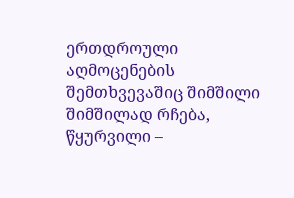ერთდროული აღმოცენების შემთხვევაშიც შიმშილი შიმშილად რჩება, წყურვილი –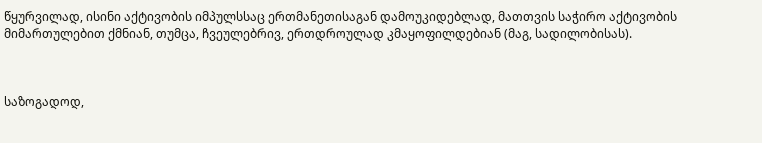წყურვილად, ისინი აქტივობის იმპულსსაც ერთმანეთისაგან დამოუკიდებლად, მათთვის საჭირო აქტივობის მიმართულებით ქმნიან, თუმცა, ჩვეულებრივ, ერთდროულად კმაყოფილდებიან (მაგ, სადილობისას).



საზოგადოდ,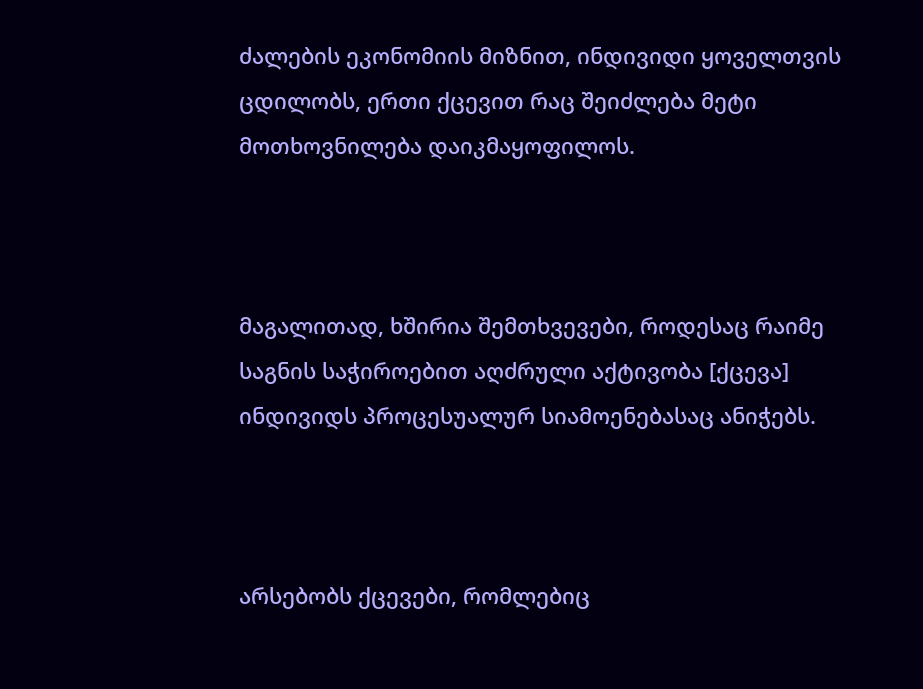ძალების ეკონომიის მიზნით, ინდივიდი ყოველთვის ცდილობს, ერთი ქცევით რაც შეიძლება მეტი მოთხოვნილება დაიკმაყოფილოს.



მაგალითად, ხშირია შემთხვევები, როდესაც რაიმე საგნის საჭიროებით აღძრული აქტივობა [ქცევა] ინდივიდს პროცესუალურ სიამოენებასაც ანიჭებს.



არსებობს ქცევები, რომლებიც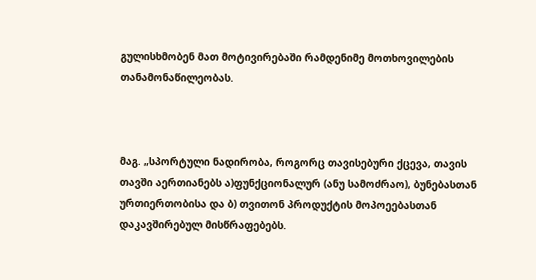გულისხმობენ მათ მოტივირებაში რამდენიმე მოთხოვილების თანამონაწილეობას.



მაგ. „სპორტული ნადირობა, როგორც თავისებური ქცევა, თავის თავში აერთიანებს ა)ფუნქციონალურ (ანუ სამოძრაო), ბუნებასთან ურთიერთობისა და ბ) თვითონ პროდუქტის მოპოეებასთან დაკავშირებულ მისწრაფებებს.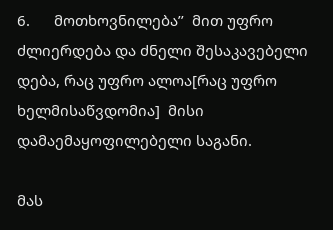6.      მოთხოვნილება’’  მით უფრო ძლიერდება და ძნელი შესაკავებელი დება, რაც უფრო ალოა[რაც უფრო ხელმისაწვდომია]  მისი დამაემაყოფილებელი საგანი.

მას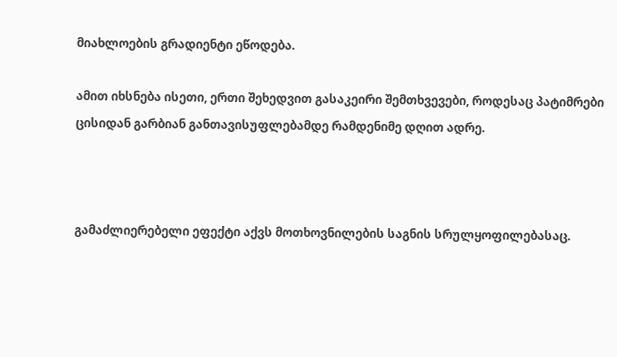მიახლოების გრადიენტი ეწოდება.

ამით იხსნება ისეთი, ერთი შეხედვით გასაკეირი შემთხვევები, როდესაც პატიმრები ცისიდან გარბიან განთავისუფლებამდე რამდენიმე დღით ადრე.



გამაძლიერებელი ეფექტი აქვს მოთხოვნილების საგნის სრულყოფილებასაც.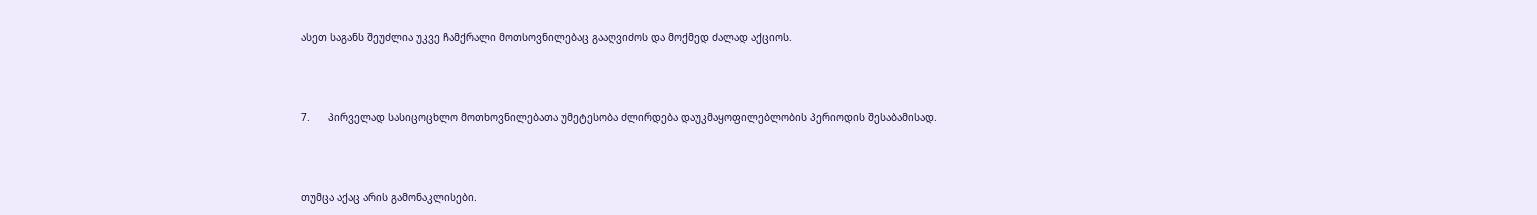ასეთ საგანს შეუძლია უკვე ჩამქრალი მოთსოვნილებაც გააღვიძოს და მოქმედ ძალად აქციოს.



7.      პირველად სასიცოცხლო მოთხოვნილებათა უმეტესობა ძლირდება დაუკმაყოფილებლობის პერიოდის შესაბამისად.



თუმცა აქაც არის გამონაკლისები.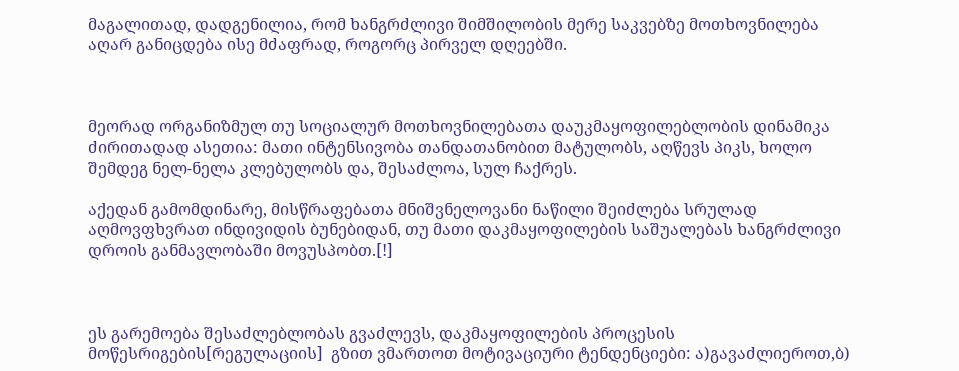მაგალითად, დადგენილია, რომ ხანგრძლივი შიმშილობის მერე საკვებზე მოთხოვნილება აღარ განიცდება ისე მძაფრად, როგორც პირველ დღეებში.



მეორად ორგანიზმულ თუ სოციალურ მოთხოვნილებათა დაუკმაყოფილებლობის დინამიკა ძირითადად ასეთია: მათი ინტენსივობა თანდათანობით მატულობს, აღწევს პიკს, ხოლო შემდეგ ნელ-ნელა კლებულობს და, შესაძლოა, სულ ჩაქრეს.

აქედან გამომდინარე, მისწრაფებათა მნიშვნელოვანი ნაწილი შეიძლება სრულად აღმოვფხვრათ ინდივიდის ბუნებიდან, თუ მათი დაკმაყოფილების საშუალებას ხანგრძლივი დროის განმავლობაში მოვუსპობთ.[!]



ეს გარემოება შესაძლებლობას გვაძლევს, დაკმაყოფილების პროცესის მოწესრიგების[რეგულაციის]  გზით ვმართოთ მოტივაციური ტენდენციები: ა)გავაძლიეროთ,ბ)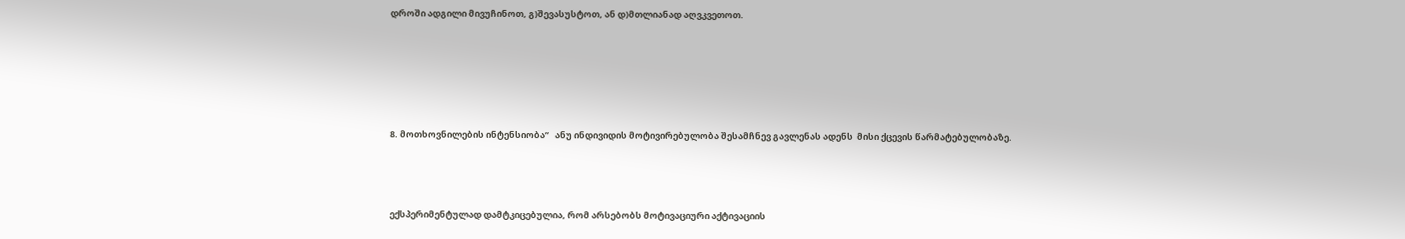დროში ადგილი მივუჩინოთ, გ)შევასუსტოთ, ან დ)მთლიანად აღვკვეთოთ.





8. მოთხოვნილების ინტენსიობა’’   ანუ ინდივიდის მოტივირებულობა შესამჩნევ გავლენას ადენს  მისი ქცევის წარმატებულობაზე.



ექსპერიმენტულად დამტკიცებულია, რომ არსებობს მოტივაციური აქტივაციის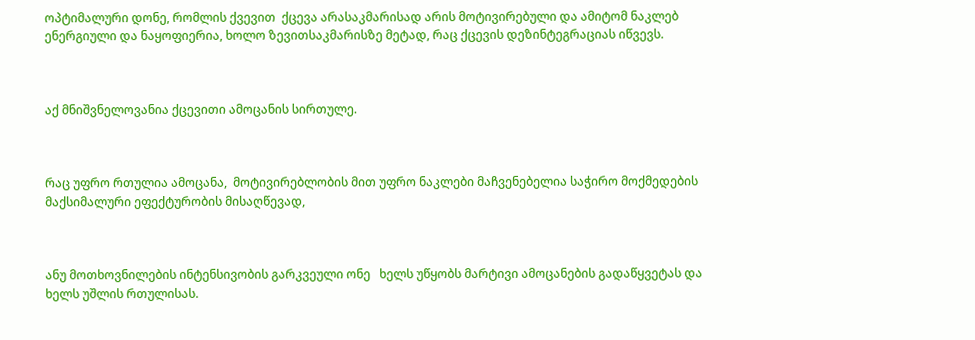ოპტიმალური დონე, რომლის ქვევით  ქცევა არასაკმარისად არის მოტივირებული და ამიტომ ნაკლებ ენერგიული და ნაყოფიერია, ხოლო ზევითსაკმარისზე მეტად, რაც ქცევის დეზინტეგრაციას იწვევს.



აქ მნიშვნელოვანია ქცევითი ამოცანის სირთულე.



რაც უფრო რთულია ამოცანა,  მოტივირებლობის მით უფრო ნაკლები მაჩვენებელია საჭირო მოქმედების მაქსიმალური ეფექტურობის მისაღწევად,



ანუ მოთხოვნილების ინტენსივობის გარკვეული ონე   ხელს უწყობს მარტივი ამოცანების გადაწყვეტას და ხელს უშლის რთულისას.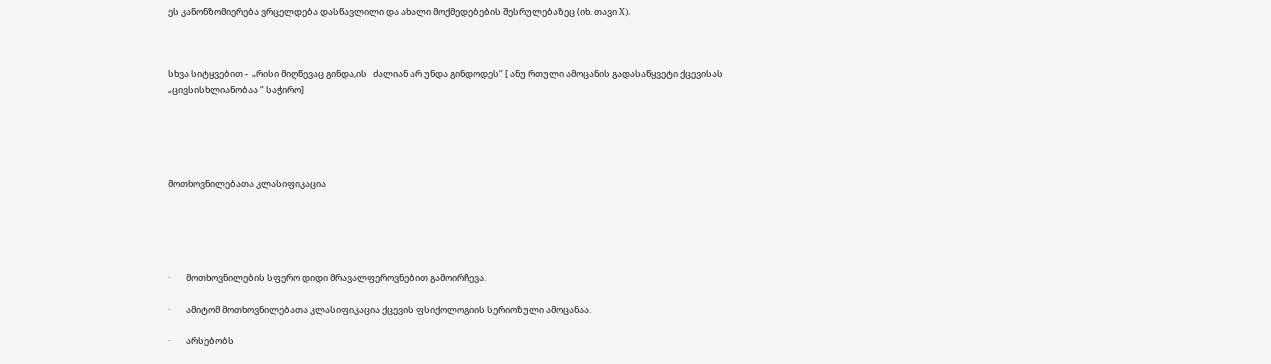ეს კანონზომიერება ვრცელდება დასწავლილი და ახალი მოქმედებების შესრულებაზეც (იხ. თავი X).



სხვა სიტყვებით -  „რისი მიღწევაც გინდა,ის   ძალიან არ უნდა გინდოდეს’’ [ ანუ რთული ამოცანის გადასაწყვეტი ქცევისას  „ცივსისხლიანობაა ‘’ საჭირო]





მოთხოვნილებათა კლასიფიკაცია





·        მოთხოვნილების სფერო დიდი მრავალფეროვნებით გამოირჩევა.

·        ამიტომ მოთხოვნილებათა კლასიფიკაცია ქცევის ფსიქოლოგიის სერიოზული ამოცანაა.

·        არსებობს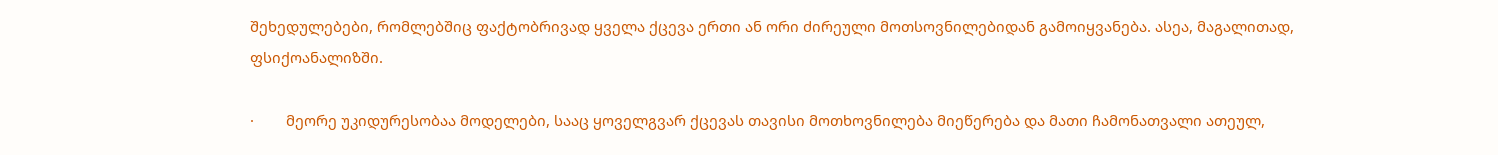შეხედულებები, რომლებშიც ფაქტობრივად ყველა ქცევა ერთი ან ორი ძირეული მოთსოვნილებიდან გამოიყვანება. ასეა, მაგალითად, ფსიქოანალიზში.

·        მეორე უკიდურესობაა მოდელები, სააც ყოველგვარ ქცევას თავისი მოთხოვნილება მიეწერება და მათი ჩამონათვალი ათეულ,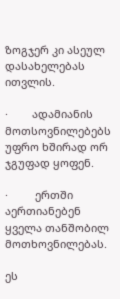ზოგჯერ კი ასეულ დასახელებას ითვლის.

·        ადამიანის მოთსოვნილებებს უფრო ხშირად ორ ჯგუფად ყოფენ.

·         ერთში აერთიანებენ ყველა თანშობილ მოთხოვნილებას.

ეს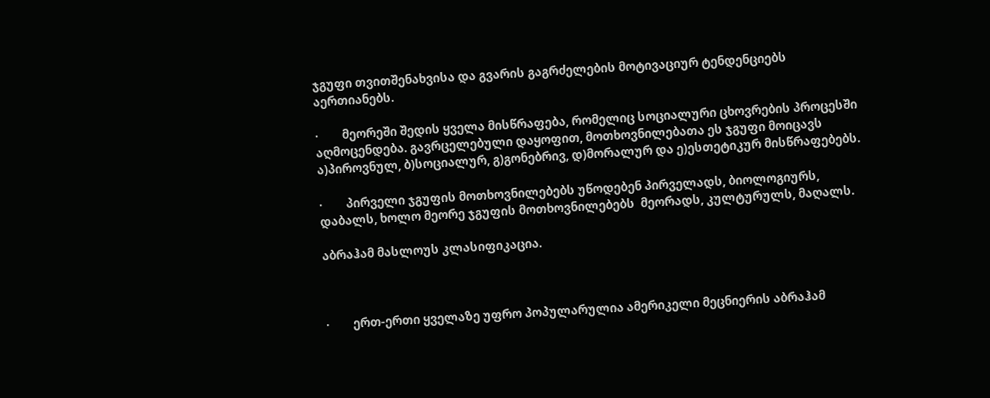ჯგუფი თვითშენახვისა და გვარის გაგრძელების მოტივაციურ ტენდენციებს აერთიანებს.

·        მეორეში შედის ყველა მისწრაფება, რომელიც სოციალური ცხოვრების პროცესში აღმოცენდება. გავრცელებული დაყოფით, მოთხოვნილებათა ეს ჯგუფი მოიცავს ა)პიროვნულ, ბ)სოციალურ, გ)გონებრივ, დ)მორალურ და ე)ესთეტიკურ მისწრაფებებს.

·        პირველი ჯგუფის მოთხოვნილებებს უწოდებენ პირველადს, ბიოლოგიურს, დაბალს, ხოლო მეორე ჯგუფის მოთხოვნილებებს  მეორადს, კულტურულს, მაღალს.

აბრაჰამ მასლოუს კლასიფიკაცია.



·        ერთ-ერთი ყველაზე უფრო პოპულარულია ამერიკელი მეცნიერის აბრაჰამ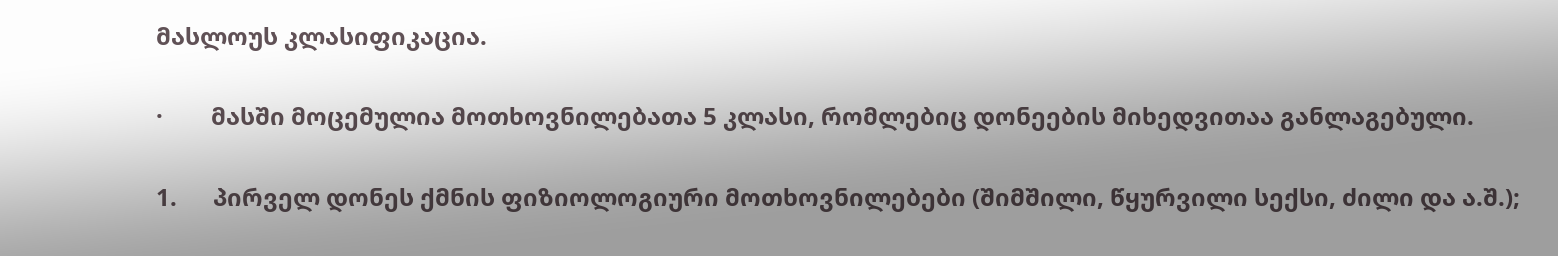მასლოუს კლასიფიკაცია.

·        მასში მოცემულია მოთხოვნილებათა 5 კლასი, რომლებიც დონეების მიხედვითაა განლაგებული.

1.      პირველ დონეს ქმნის ფიზიოლოგიური მოთხოვნილებები (შიმშილი, წყურვილი სექსი, ძილი და ა.შ.);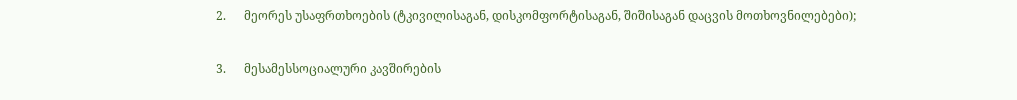2.      მეორეს უსაფრთხოების (ტკივილისაგან, დისკომფორტისაგან, შიშისაგან დაცვის მოთხოვნილებები);

3.      მესამესსოციალური კავშირების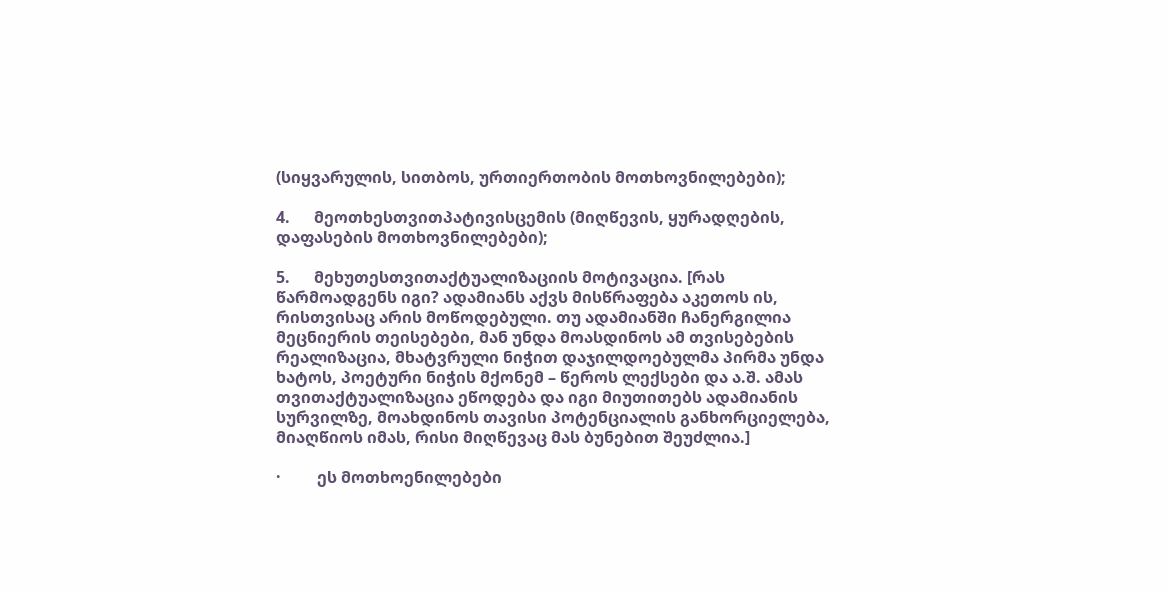(სიყვარულის, სითბოს, ურთიერთობის მოთხოვნილებები);

4.      მეოთხესთვითპატივისცემის (მიღწევის, ყურადღების, დაფასების მოთხოვნილებები);

5.      მეხუთესთვითაქტუალიზაციის მოტივაცია. [რას წარმოადგენს იგი? ადამიანს აქვს მისწრაფება აკეთოს ის, რისთვისაც არის მოწოდებული. თუ ადამიანში ჩანერგილია მეცნიერის თეისებები, მან უნდა მოასდინოს ამ თვისებების რეალიზაცია, მხატვრული ნიჭით დაჯილდოებულმა პირმა უნდა ხატოს, პოეტური ნიჭის მქონემ – წეროს ლექსები და ა.შ. ამას თვითაქტუალიზაცია ეწოდება და იგი მიუთითებს ადამიანის სურვილზე, მოახდინოს თავისი პოტენციალის განხორციელება, მიაღწიოს იმას, რისი მიღწევაც მას ბუნებით შეუძლია.]

·         ეს მოთხოენილებები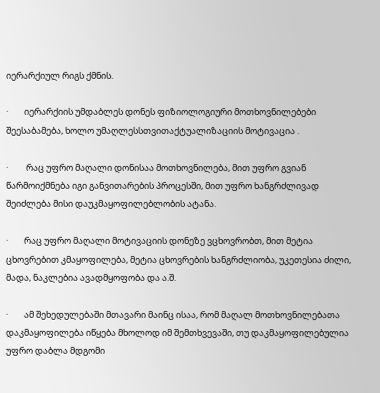იერარქიულ რიგს ქმნის.

·        იერარქიის უმდაბლეს დონეს ფიზიოლოგიური მოთხოვნილებები შეესაბამება, ხოლო უმაღლესსთვითაქტუალიზაციის მოტივაცია .

·         რაც უფრო მაღალი დონისაა მოთხოვნილება, მით უფრო გვიან წარმოიქმნება იგი განვითარების პროცესში, მით უფრო ხანგრძლივად შეიძლება მისი დაუკმაყოფილებლობის ატანა.

·        რაც უფრო მაღალი მოტივაციის დონეზე ვცხოვრობთ, მით მეტია ცხოვრებით კმაყოფილება, მეტია ცხოვრების ხანგრძლიობა, უკეთესია ძილი, მადა, ნაკლებია ავადმყოფობა და ა.შ.

·        ამ შეხედულებაში მთავარი მაინც ისაა, რომ მაღალ მოთხოვნილებათა დაკმაყოფილება იწყება მხოლოდ იმ შემთხვევაში, თუ დაკმაყოფილებულია უფრო დაბლა მდგომი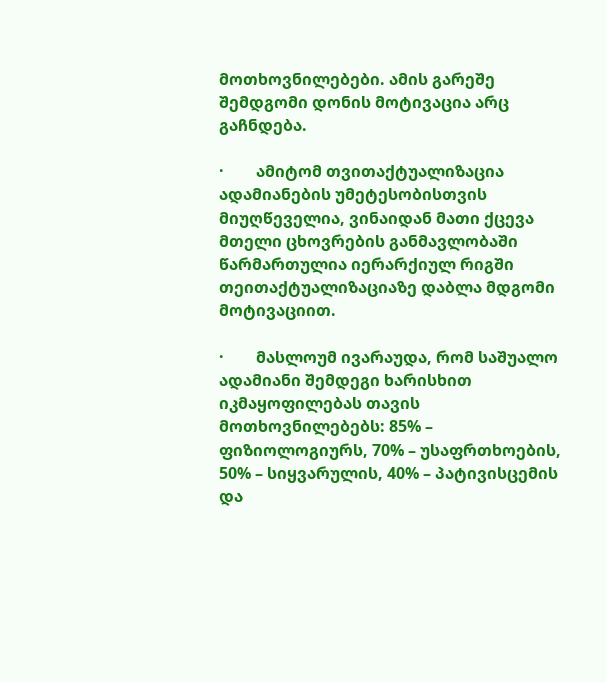მოთხოვნილებები. ამის გარეშე შემდგომი დონის მოტივაცია არც გაჩნდება.

·        ამიტომ თვითაქტუალიზაცია ადამიანების უმეტესობისთვის მიუღწეველია, ვინაიდან მათი ქცევა მთელი ცხოვრების განმავლობაში წარმართულია იერარქიულ რიგში თეითაქტუალიზაციაზე დაბლა მდგომი მოტივაციით.

·        მასლოუმ ივარაუდა, რომ საშუალო ადამიანი შემდეგი ხარისხით იკმაყოფილებას თავის მოთხოვნილებებს: 85% – ფიზიოლოგიურს, 70% – უსაფრთხოების, 50% – სიყვარულის, 40% – პატივისცემის და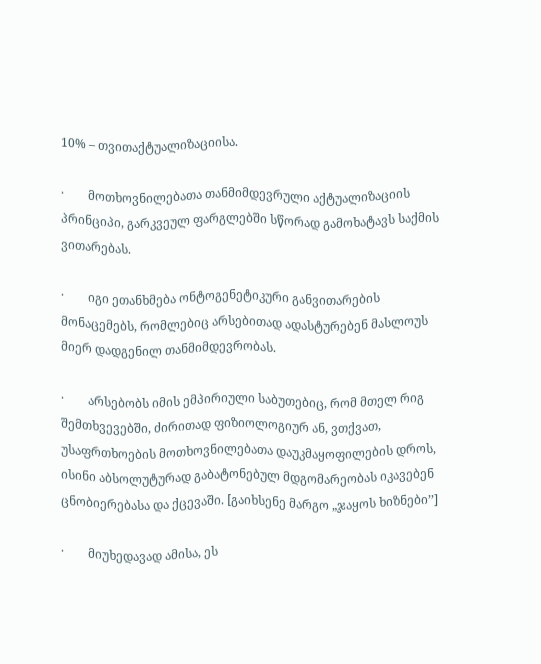10% – თვითაქტუალიზაციისა.

·        მოთხოვნილებათა თანმიმდევრული აქტუალიზაციის პრინციპი, გარკვეულ ფარგლებში სწორად გამოხატავს საქმის ვითარებას.

·        იგი ეთანხმება ონტოგენეტიკური განვითარების მონაცემებს, რომლებიც არსებითად ადასტურებენ მასლოუს მიერ დადგენილ თანმიმდევრობას.

·        არსებობს იმის ემპირიული საბუთებიც, რომ მთელ რიგ შემთხვევებში, ძირითად ფიზიოლოგიურ ან, ვთქვათ, უსაფრთხოების მოთხოვნილებათა დაუკმაყოფილების დროს, ისინი აბსოლუტურად გაბატონებულ მდგომარეობას იკავებენ ცნობიერებასა და ქცევაში. [გაიხსენე მარგო „ჯაყოს ხიზნები’’]

·        მიუხედავად ამისა, ეს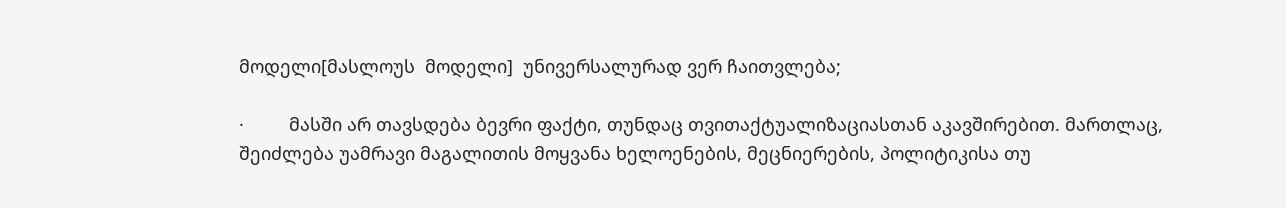მოდელი[მასლოუს  მოდელი]  უნივერსალურად ვერ ჩაითვლება;

·         მასში არ თავსდება ბევრი ფაქტი, თუნდაც თვითაქტუალიზაციასთან აკავშირებით. მართლაც, შეიძლება უამრავი მაგალითის მოყვანა ხელოენების, მეცნიერების, პოლიტიკისა თუ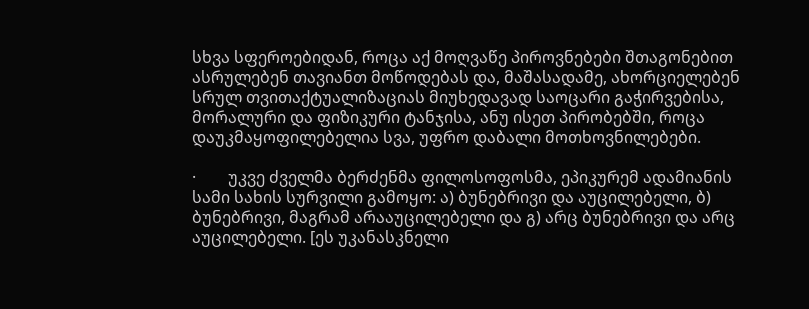სხვა სფეროებიდან, როცა აქ მოღვაწე პიროვნებები შთაგონებით ასრულებენ თავიანთ მოწოდებას და, მაშასადამე, ახორციელებენ სრულ თვითაქტუალიზაციას მიუხედავად საოცარი გაჭირვებისა, მორალური და ფიზიკური ტანჯისა, ანუ ისეთ პირობებში, როცა დაუკმაყოფილებელია სვა, უფრო დაბალი მოთხოვნილებები.

·        უკვე ძველმა ბერძენმა ფილოსოფოსმა, ეპიკურემ ადამიანის სამი სახის სურვილი გამოყო: ა) ბუნებრივი და აუცილებელი, ბ) ბუნებრივი, მაგრამ არააუცილებელი და გ) არც ბუნებრივი და არც აუცილებელი. [ეს უკანასკნელი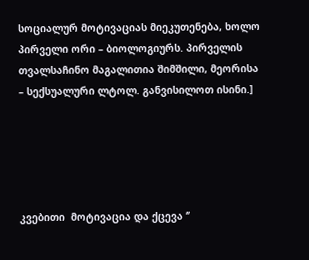სოციალურ მოტივაციას მიეკუთენება, ხოლო პირველი ორი – ბიოლოგიურს. პირველის თვალსაჩინო მაგალითია შიმშილი, მეორისა – სექსუალური ლტოლ. განვისილოთ ისინი.]





კვებითი  მოტივაცია და ქცევა ‘’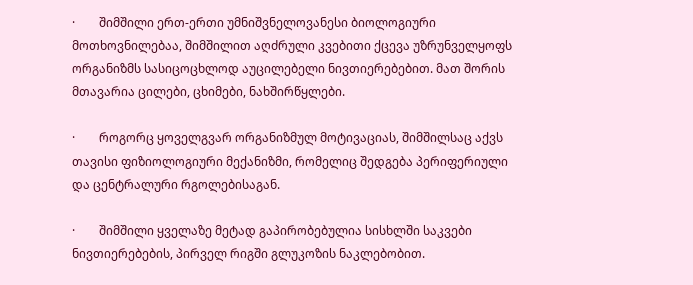·        შიმშილი ერთ-ერთი უმნიშვნელოვანესი ბიოლოგიური მოთხოვნილებაა, შიმშილით აღძრული კვებითი ქცევა უზრუნველყოფს ორგანიზმს სასიცოცხლოდ აუცილებელი ნივთიერებებით. მათ შორის მთავარია ცილები, ცხიმები, ნახშირწყლები.

·        როგორც ყოველგვარ ორგანიზმულ მოტივაციას, შიმშილსაც აქვს თავისი ფიზიოლოგიური მექანიზმი, რომელიც შედგება პერიფერიული და ცენტრალური რგოლებისაგან.

·        შიმშილი ყველაზე მეტად გაპირობებულია სისხლში საკვები ნივთიერებების, პირველ რიგში გლუკოზის ნაკლებობით.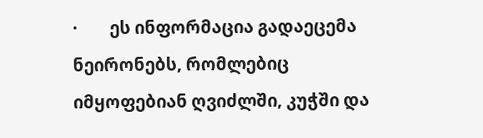·        ეს ინფორმაცია გადაეცემა ნეირონებს, რომლებიც იმყოფებიან ღვიძლში, კუჭში და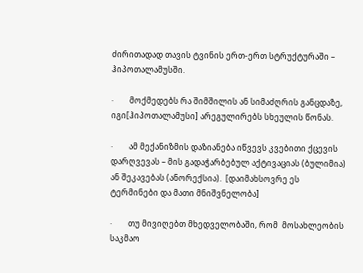ძირითადად თავის ტვინის ერთ-ერთ სტრუქტურაში – ჰიპოთალამუსში.

·        მოქმედებს რა შიმშილის ან სიმაძღრის განცდაზე, იგი[ჰიპოთალამუსი] არეგულირებს სხეულის წონას.

·        ამ მექანიზმის დაზიანება იწვევს კვებითი ქცევის დარღვევას – მის გადაჭარბებულ აქტივაციას (ბულიმია) ან შეკავებას (ანორექსია).  [დაიმახსოვრე ეს ტერმინები და მათი მნიშვნელობა]

·        თუ მივიღებთ მხედველობაში, რომ  მოსახლეობის საკმაო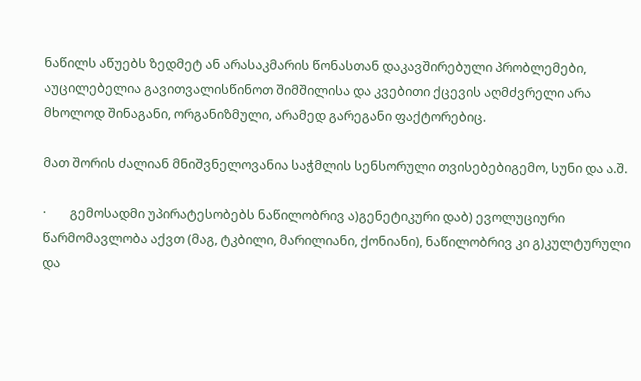ნაწილს აწუებს ზედმეტ ან არასაკმარის წონასთან დაკავშირებული პრობლემები, აუცილებელია გავითვალისწინოთ შიმშილისა და კვებითი ქცევის აღმძვრელი არა მხოლოდ შინაგანი, ორგანიზმული, არამედ გარეგანი ფაქტორებიც.

მათ შორის ძალიან მნიშვნელოვანია საჭმლის სენსორული თვისებებიგემო, სუნი და ა.შ.

·        გემოსადმი უპირატესობებს ნაწილობრივ ა)გენეტიკური დაბ) ევოლუციური წარმომავლობა აქვთ (მაგ, ტკბილი, მარილიანი, ქონიანი), ნაწილობრივ კი გ)კულტურული და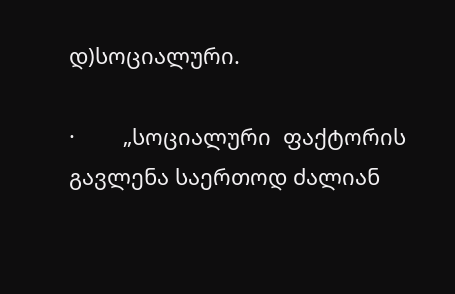დ)სოციალური.

·        „სოციალური  ფაქტორის გავლენა საერთოდ ძალიან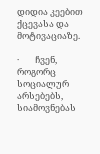დიდია კეებით ქცევასა და მოტივაციაზე.

·        ჩვენ, როგორც სოციალურ არსებებს, სიამოვნებას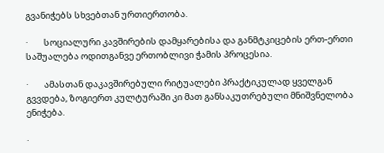გვანიჭებს სხვებთან ურთიერთობა.

·        სოციალური კავშირების დამყარებისა და განმტკიცების ერთ-ერთი საშუალება ოდითგანვე ერთობლივი ჭამის პროცესია.

·        ამასთან დაკავშირებული რიტუალები პრაქტიკულად ყველგან გვვდება, ზოგიერთ კულტურაში კი მათ განსაკუთრებული მნიშვნელობა ენიჭება.

·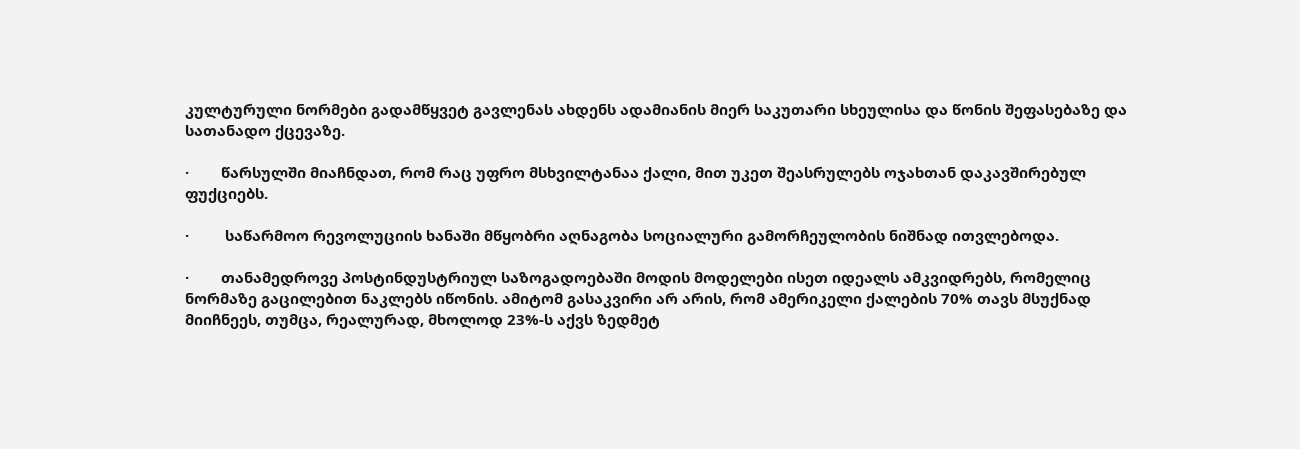კულტურული ნორმები გადამწყვეტ გავლენას ახდენს ადამიანის მიერ საკუთარი სხეულისა და წონის შეფასებაზე და სათანადო ქცევაზე.

·        წარსულში მიაჩნდათ, რომ რაც უფრო მსხვილტანაა ქალი, მით უკეთ შეასრულებს ოჯახთან დაკავშირებულ ფუქციებს.

·         საწარმოო რევოლუციის ხანაში მწყობრი აღნაგობა სოციალური გამორჩეულობის ნიშნად ითვლებოდა.

·        თანამედროვე პოსტინდუსტრიულ საზოგადოებაში მოდის მოდელები ისეთ იდეალს ამკვიდრებს, რომელიც ნორმაზე გაცილებით ნაკლებს იწონის. ამიტომ გასაკვირი არ არის, რომ ამერიკელი ქალების 70% თავს მსუქნად მიიჩნეეს, თუმცა, რეალურად, მხოლოდ 23%-ს აქვს ზედმეტ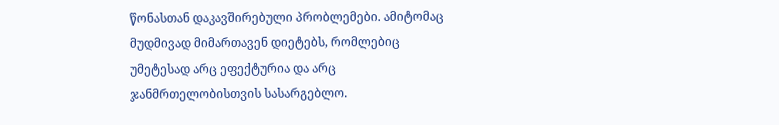წონასთან დაკავშირებული პრობლემები. ამიტომაც მუდმივად მიმართავენ დიეტებს, რომლებიც უმეტესად არც ეფექტურია და არც ჯანმრთელობისთვის სასარგებლო.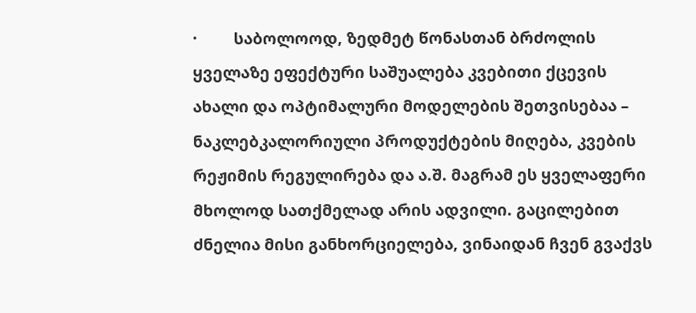·         საბოლოოდ, ზედმეტ წონასთან ბრძოლის ყველაზე ეფექტური საშუალება კვებითი ქცევის ახალი და ოპტიმალური მოდელების შეთვისებაა – ნაკლებკალორიული პროდუქტების მიღება, კვების რეჟიმის რეგულირება და ა.შ. მაგრამ ეს ყველაფერი მხოლოდ სათქმელად არის ადვილი. გაცილებით ძნელია მისი განხორციელება, ვინაიდან ჩვენ გვაქვს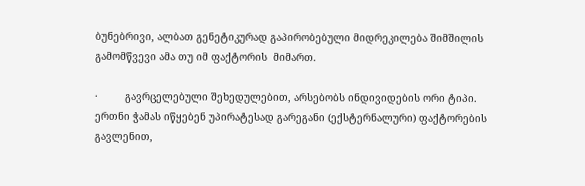ბუნებრივი, ალბათ გენეტიკურად გაპირობებული მიდრეკილება შიმშილის გამომწვევი ამა თუ იმ ფაქტორის  მიმართ.

·         გავრცელებული შეხედულებით, არსებობს ინდივიდების ორი ტიპი. ერთნი ჭამას იწყებენ უპირატესად გარეგანი (ექსტერნალური) ფაქტორების გავლენით,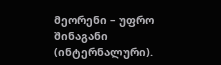მეორენი – უფრო შინაგანი (ინტერნალური).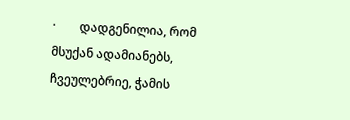·        დადგენილია, რომ მსუქან ადამიანებს, ჩვეულებრიე, ჭამის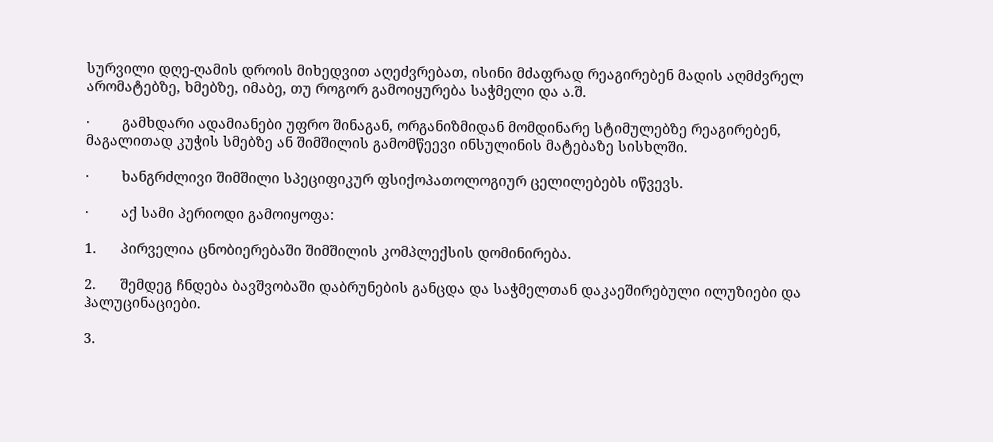სურვილი დღე-ღამის დროის მიხედვით აღეძვრებათ, ისინი მძაფრად რეაგირებენ მადის აღმძვრელ არომატებზე, ხმებზე, იმაბე, თუ როგორ გამოიყურება საჭმელი და ა.შ.

·        გამხდარი ადამიანები უფრო შინაგან, ორგანიზმიდან მომდინარე სტიმულებზე რეაგირებენ, მაგალითად კუჭის სმებზე ან შიმშილის გამომწეევი ინსულინის მატებაზე სისხლში.

·        ხანგრძლივი შიმშილი სპეციფიკურ ფსიქოპათოლოგიურ ცელილებებს იწვევს.

·        აქ სამი პერიოდი გამოიყოფა:

1.      პირველია ცნობიერებაში შიმშილის კომპლექსის დომინირება.

2.      შემდეგ ჩნდება ბავშვობაში დაბრუნების განცდა და საჭმელთან დაკაეშირებული ილუზიები და ჰალუცინაციები.

3.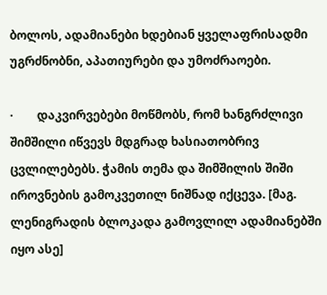ბოლოს, ადამიანები ხდებიან ყველაფრისადმი უგრძნობნი, აპათიურები და უმოძრაოები.

·        დაკვირვებები მოწმობს, რომ ხანგრძლივი შიმშილი იწვევს მდგრად ხასიათობრივ ცვლილებებს. ჭამის თემა და შიმშილის შიში   იროვნების გამოკვეთილ ნიშნად იქცევა. [მაგ. ლენიგრადის ბლოკადა გამოვლილ ადამიანებში იყო ასე]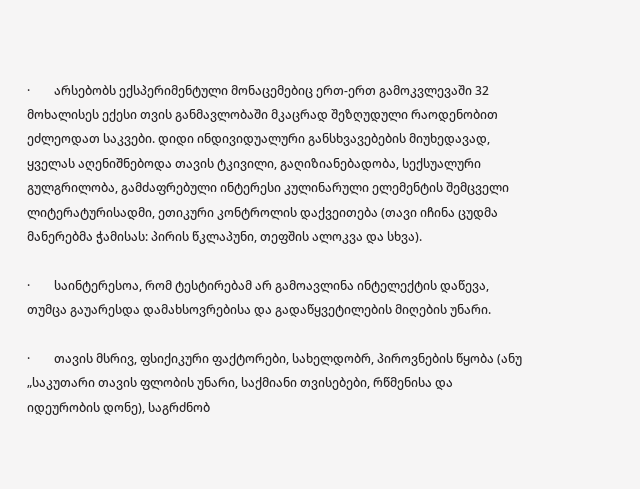·        არსებობს ექსპერიმენტული მონაცემებიც ერთ-ერთ გამოკვლევაში 32 მოხალისეს ექესი თვის განმავლობაში მკაცრად შეზღუდული რაოდენობით ეძლეოდათ საკვები. დიდი ინდივიდუალური განსხვავებების მიუხედავად, ყველას აღენიშნებოდა თავის ტკივილი, გაღიზიანებადობა, სექსუალური გულგრილობა, გამძაფრებული ინტერესი კულინარული ელემენტის შემცველი ლიტერატურისადმი, ეთიკური კონტროლის დაქვეითება (თავი იჩინა ცუდმა მანერებმა ჭამისას: პირის წკლაპუნი, თეფშის ალოკვა და სხვა).

·        საინტერესოა, რომ ტესტირებამ არ გამოავლინა ინტელექტის დაწევა, თუმცა გაუარესდა დამახსოვრებისა და გადაწყვეტილების მიღების უნარი.

·        თავის მსრივ, ფსიქიკური ფაქტორები, სახელდობრ, პიროვნების წყობა (ანუ „საკუთარი თავის ფლობის უნარი, საქმიანი თვისებები, რწმენისა და იდეურობის დონე), საგრძნობ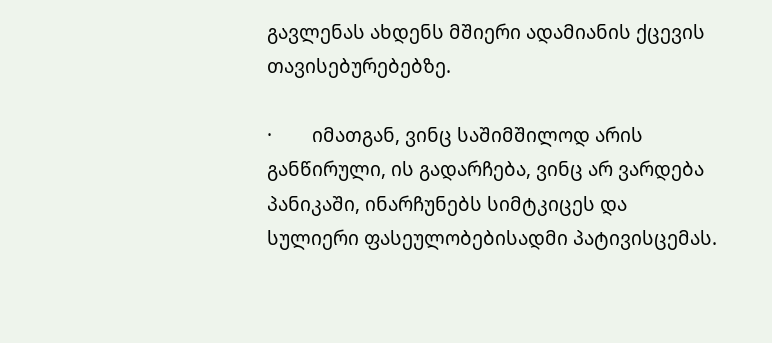გავლენას ახდენს მშიერი ადამიანის ქცევის თავისებურებებზე.

·        იმათგან, ვინც საშიმშილოდ არის განწირული, ის გადარჩება, ვინც არ ვარდება პანიკაში, ინარჩუნებს სიმტკიცეს და სულიერი ფასეულობებისადმი პატივისცემას.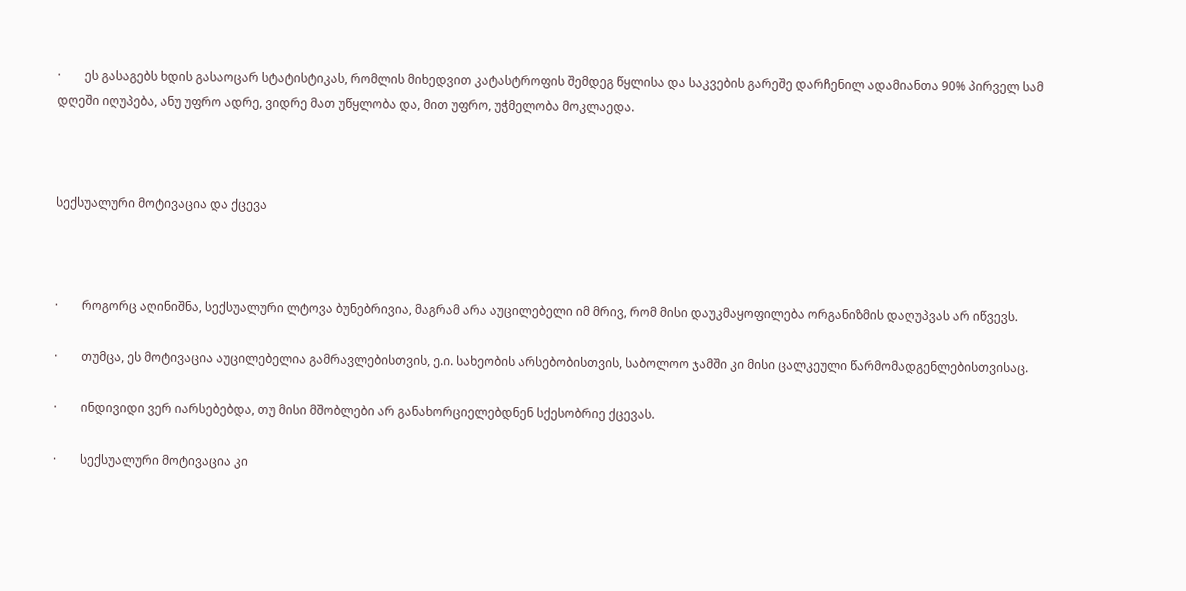·        ეს გასაგებს ხდის გასაოცარ სტატისტიკას, რომლის მიხედვით კატასტროფის შემდეგ წყლისა და საკვების გარეშე დარჩენილ ადამიანთა 90% პირველ სამ დღეში იღუპება, ანუ უფრო ადრე, ვიდრე მათ უწყლობა და, მით უფრო, უჭმელობა მოკლაედა.



სექსუალური მოტივაცია და ქცევა



·        როგორც აღინიშნა, სექსუალური ლტოვა ბუნებრივია, მაგრამ არა აუცილებელი იმ მრივ, რომ მისი დაუკმაყოფილება ორგანიზმის დაღუპვას არ იწვევს.

·        თუმცა, ეს მოტივაცია აუცილებელია გამრავლებისთვის, ე.ი. სახეობის არსებობისთვის, საბოლოო ჯამში კი მისი ცალკეული წარმომადგენლებისთვისაც.

·        ინდივიდი ვერ იარსებებდა, თუ მისი მშობლები არ განახორციელებდნენ სქესობრიე ქცევას.

·        სექსუალური მოტივაცია კი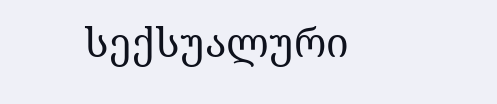სექსუალური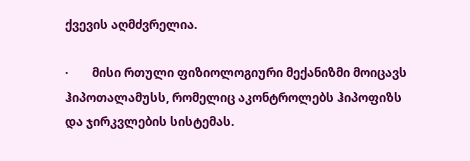ქვევის აღმძვრელია.

·        მისი რთული ფიზიოლოგიური მექანიზმი მოიცავს ჰიპოთალამუსს, რომელიც აკონტროლებს ჰიპოფიზს და ჯირკვლების სისტემას.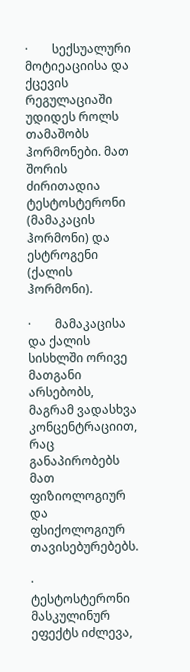·        სექსუალური მოტიეაციისა და ქცევის რეგულაციაში უდიდეს როლს თამაშობს ჰორმონები. მათ შორის ძირითადია ტესტოსტერონი (მამაკაცის ჰორმონი) და ესტროგენი (ქალის ჰორმონი).

·        მამაკაცისა და ქალის სისხლში ორივე მათგანი არსებობს, მაგრამ ვადასხვა კონცენტრაციით, რაც განაპირობებს მათ ფიზიოლოგიურ და ფსიქოლოგიურ თავისებურებებს.

·        ტესტოსტერონი მასკულინურ ეფექტს იძლევა,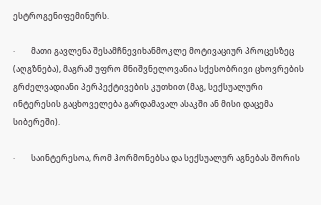ესტროგენიფემინურს.

·        მათი გავლენა შესამჩნევიხანმოკლე მოტივაციურ პროცესზეც (აღგზნება), მაგრამ უფრო მნიშვნელოვანია სქესობრივი ცხოვრების გრძელვადიანი პერპექტივების კუთხით (მაგ, სექსუალური ინტერესის გაცხოველება გარდამავალ ასაკში ან მისი დაცემა სიბერეში).

·        საინტერესოა, რომ ჰორმონებსა და სექსუალურ აგნებას შორის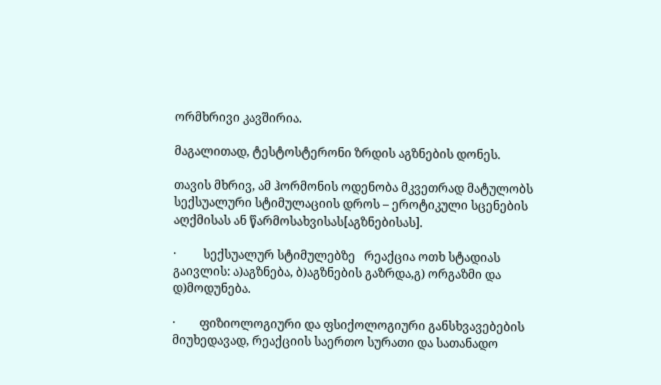ორმხრივი კავშირია.

მაგალითად, ტესტოსტერონი ზრდის აგზნების დონეს.

თავის მხრივ, ამ ჰორმონის ოდენობა მკვეთრად მატულობს სექსუალური სტიმულაციის დროს – ეროტიკული სცენების აღქმისას ან წარმოსახვისას[აგზნებისას].

·         სექსუალურ სტიმულებზე   რეაქცია ოთხ სტადიას გაივლის: ა)აგზნება, ბ)აგზნების გაზრდა,გ) ორგაზმი და დ)მოდუნება.

·        ფიზიოლოგიური და ფსიქოლოგიური განსხვავებების მიუხედავად, რეაქციის საერთო სურათი და სათანადო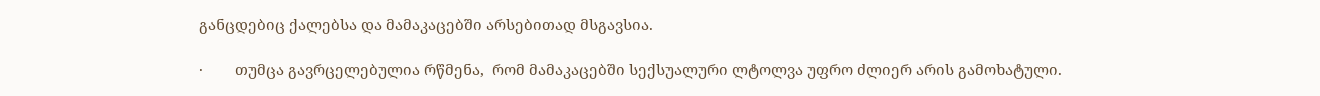განცდებიც ქალებსა და მამაკაცებში არსებითად მსგავსია.

·        თუმცა გავრცელებულია რწმენა,  რომ მამაკაცებში სექსუალური ლტოლვა უფრო ძლიერ არის გამოხატული.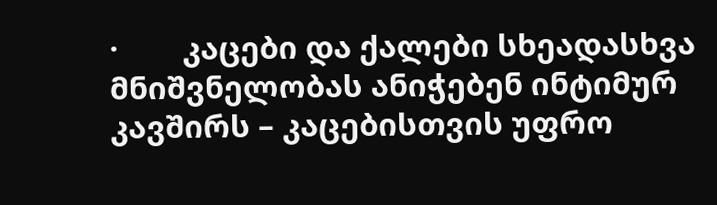·        კაცები და ქალები სხეადასხვა მნიშვნელობას ანიჭებენ ინტიმურ კავშირს – კაცებისთვის უფრო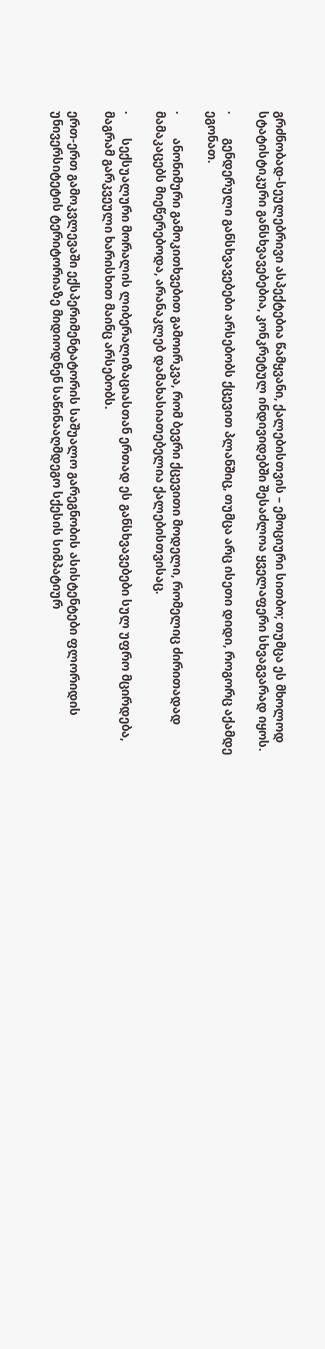გრძნობად-სეულებრივი ასპექტებია წამყვანი, ქალებისთვის – ემოციური სითბო; თუმცა ეს მხოლოდ სტატისტიკური განსხვავებებია, კონკრეტულ ინდივიდებში შესაძლოა ყველაფერი სხვაგვარად იყოს.

·        გენდერული განსხვავებები არსებობს ქცევით პლანშიც, თუმცა არც ისეთი დიდი, როგორც აქამდე ეგონათ.

·        ანონიმური გამოკითხვებით გამოირკვა, რომ ბევრი ქცევითი მოდელი, რომელიც ძირითადად მამაკაცებს მიეწერებოდა, არანაკლებ დამახასიათებელია ქალებისთვისაც.

·        სექსუალური მორალის ლიბერალიზაციასთან ერთად ეს განსხვავებები სულ უფრო მცირდება, მაგრამ გარკვეული ხარისხით მაინც არსებობს.

ერთ-ერთ გამოკვლევაში ექსპერიმენტატორის საშუალო გარეგნობის ასისტენტები ფლორიდის უნივერსიტეტის ტერიტორიაზე მიდიოდნენ საწინააღმდეგო სქესის სიმპატიურ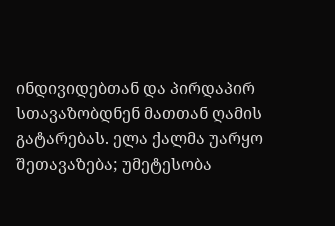ინდივიდებთან და პირდაპირ სთავაზობდნენ მათთან ღამის გატარებას. ელა ქალმა უარყო შეთავაზება; უმეტესობა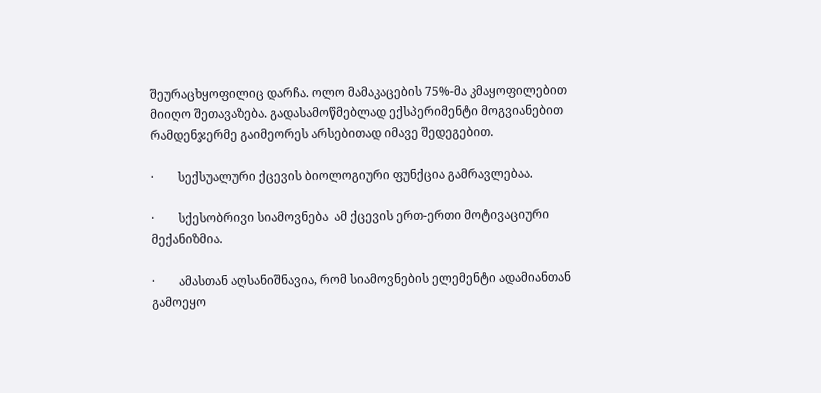შეურაცხყოფილიც დარჩა. ოლო მამაკაცების 75%-მა კმაყოფილებით მიიღო შეთავაზება. გადასამოწმებლად ექსპერიმენტი მოგვიანებით რამდენჯერმე გაიმეორეს არსებითად იმავე შედეგებით.

·        სექსუალური ქცევის ბიოლოგიური ფუნქცია გამრავლებაა.

·        სქესობრივი სიამოვნება  ამ ქცევის ერთ-ერთი მოტივაციური მექანიზმია.

·        ამასთან აღსანიშნავია, რომ სიამოვნების ელემენტი ადამიანთან გამოეყო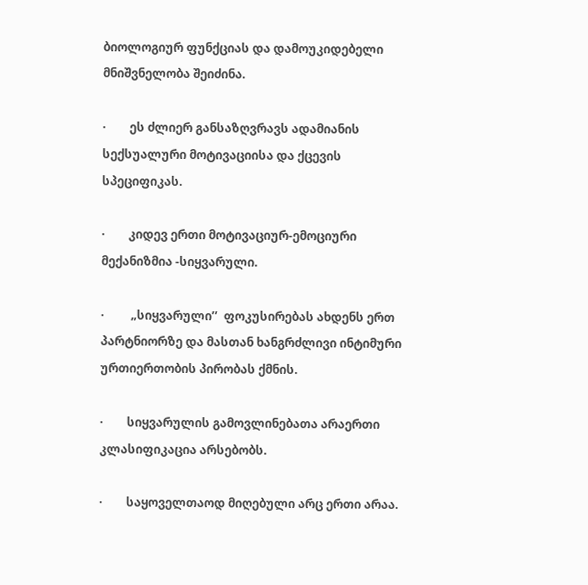ბიოლოგიურ ფუნქციას და დამოუკიდებელი მნიშვნელობა შეიძინა.

·        ეს ძლიერ განსაზღვრავს ადამიანის სექსუალური მოტივაციისა და ქცევის სპეციფიკას.

·        კიდევ ერთი მოტივაციურ-ემოციური მექანიზმია -სიყვარული.

·         „სიყვარული’’  ფოკუსირებას ახდენს ერთ პარტნიორზე და მასთან ხანგრძლივი ინტიმური ურთიერთობის პირობას ქმნის.

·        სიყვარულის გამოვლინებათა არაერთი კლასიფიკაცია არსებობს.

·        საყოველთაოდ მიღებული არც ერთი არაა.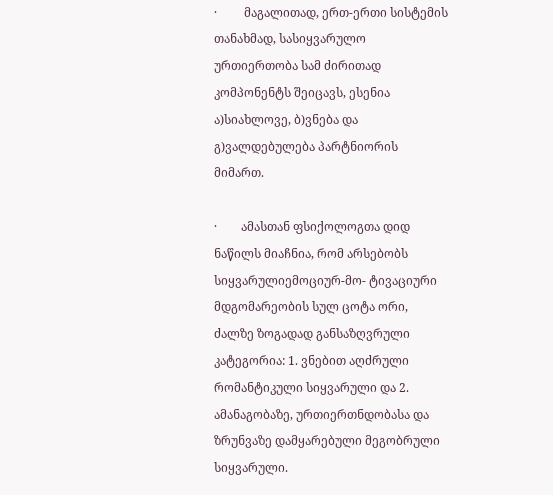·         მაგალითად, ერთ-ერთი სისტემის თანახმად, სასიყვარულო ურთიერთობა სამ ძირითად კომპონენტს შეიცავს, ესენია  ა)სიახლოვე, ბ)ვნება და გ)ვალდებულება პარტნიორის მიმართ.

·        ამასთან ფსიქოლოგთა დიდ ნაწილს მიაჩნია, რომ არსებობს სიყვარულიემოციურ-მო- ტივაციური მდგომარეობის სულ ცოტა ორი, ძალზე ზოგადად განსაზღვრული კატეგორია: 1. ვნებით აღძრული რომანტიკული სიყვარული და 2. ამანაგობაზე, ურთიერთნდობასა და ზრუნვაზე დამყარებული მეგობრული სიყვარული.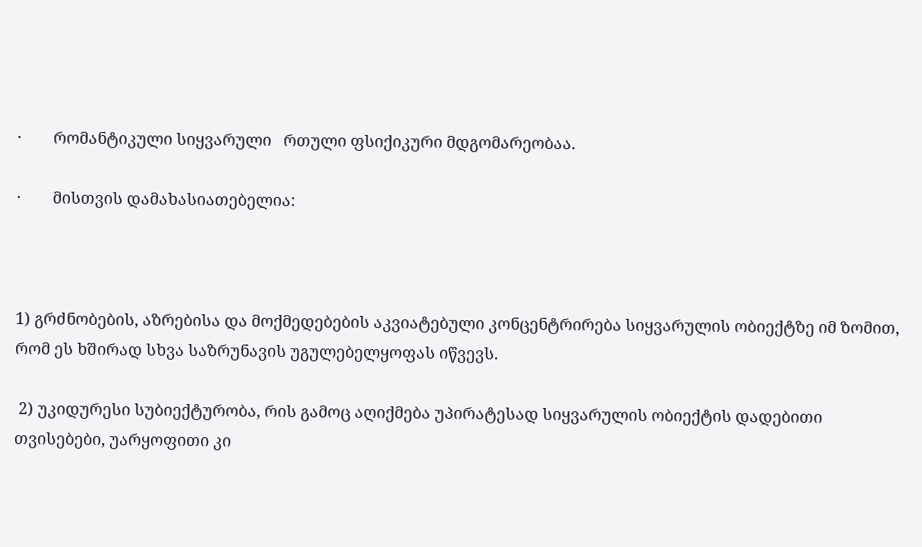·        რომანტიკული სიყვარული   რთული ფსიქიკური მდგომარეობაა.

·        მისთვის დამახასიათებელია:



1) გრძნობების, აზრებისა და მოქმედებების აკვიატებული კონცენტრირება სიყვარულის ობიექტზე იმ ზომით, რომ ეს ხშირად სხვა საზრუნავის უგულებელყოფას იწვევს.

 2) უკიდურესი სუბიექტურობა, რის გამოც აღიქმება უპირატესად სიყვარულის ობიექტის დადებითი თვისებები, უარყოფითი კი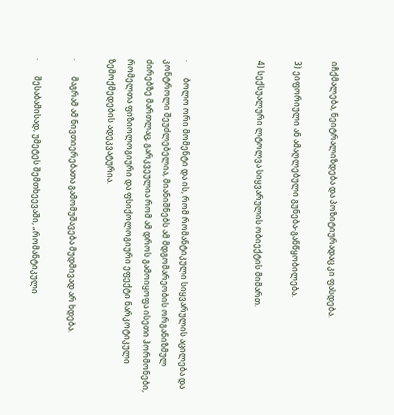იჩქმალება, ნეიტრალიზდება და პოზიტიურადაც კი ფასდება.

3) ეიფორიული ან ამაღლებული გუნება-განწყობილება.

4) სექსუალური ლტოლვა სიყვარულის ობიექტის მიმართ.



·        ბოლო ორი მომენტი და ის, რომ რომანტიკული სიყვარულის აცილება და კონტროლი შეუძლებელია, მიანიშნებს ამ მდგომარეობის ორგანიზმულ ძირებზე მართლაც, გარკვეულია რომ ამ დროს გამოიყოფა ისეთი ჰორმონები, რომელთა ფიზიოლოგიური და ფსიქოლოგიური ეფექტი ნარკოტიკული ზემოქმედების ადეკვატურია.

·        მაგრამ ამ ნივთიერებათა გამომუშავება მუდმივად არ ხდება.

·        შესაბამისად, უმეტეს შემთხეევაში, „რომანტიკული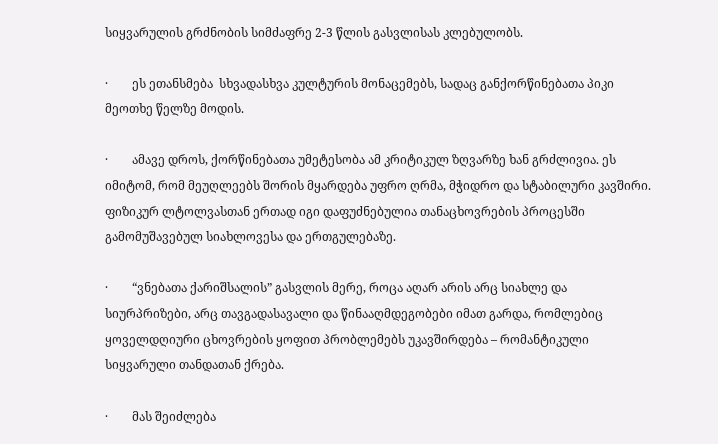სიყვარულის გრძნობის სიმძაფრე 2-3 წლის გასვლისას კლებულობს.

·        ეს ეთანსმება  სხვადასხვა კულტურის მონაცემებს, სადაც განქორწინებათა პიკი მეოთხე წელზე მოდის.

·        ამავე დროს, ქორწინებათა უმეტესობა ამ კრიტიკულ ზღვარზე ხან გრძლივია. ეს იმიტომ, რომ მეუღლეებს შორის მყარდება უფრო ღრმა, მჭიდრო და სტაბილური კავშირი. ფიზიკურ ლტოლვასთან ერთად იგი დაფუძნებულია თანაცხოვრების პროცესში გამომუშავებულ სიახლოვესა და ერთგულებაზე.

·        “ვნებათა ქარიშსალის” გასვლის მერე, როცა აღარ არის არც სიახლე და სიურპრიზები, არც თავგადასავალი და წინააღმდეგობები იმათ გარდა, რომლებიც ყოველდღიური ცხოვრების ყოფით პრობლემებს უკავშირდება – რომანტიკული სიყვარული თანდათან ქრება.

·        მას შეიძლება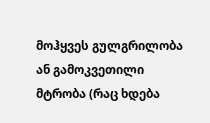მოჰყვეს გულგრილობა ან გამოკვეთილი მტრობა (რაც ხდება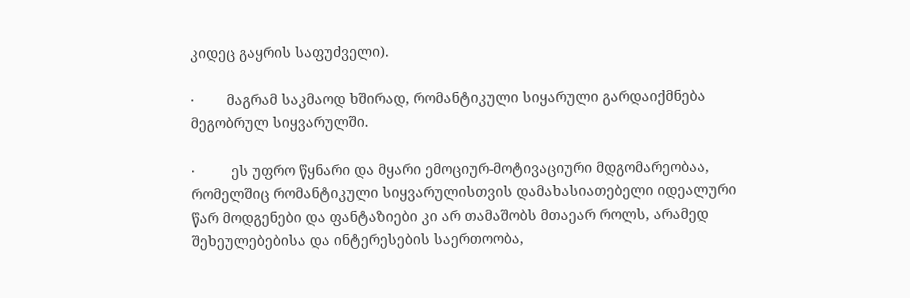კიდეც გაყრის საფუძველი).

·        მაგრამ საკმაოდ ხშირად, რომანტიკული სიყარული გარდაიქმნება მეგობრულ სიყვარულში.

·         ეს უფრო წყნარი და მყარი ემოციურ-მოტივაციური მდგომარეობაა, რომელშიც რომანტიკული სიყვარულისთვის დამახასიათებელი იდეალური წარ მოდგენები და ფანტაზიები კი არ თამაშობს მთაეარ როლს, არამედ შეხეულებებისა და ინტერესების საერთოობა,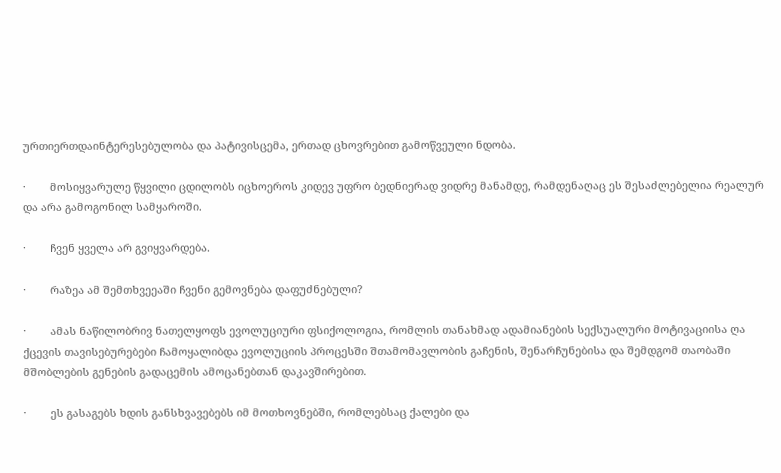ურთიერთდაინტერესებულობა და პატივისცემა, ერთად ცხოვრებით გამოწვეული ნდობა.

·        მოსიყვარულე წყვილი ცდილობს იცხოეროს კიდევ უფრო ბედნიერად ვიდრე მანამდე, რამდენაღაც ეს შესაძლებელია რეალურ და არა გამოგონილ სამყაროში.

·        ჩვენ ყველა არ გვიყვარდება.

·        რაზეა ამ შემთხვეეაში ჩვენი გემოვნება დაფუძნებული?

·        ამას ნაწილობრივ ნათელყოფს ევოლუციური ფსიქოლოგია, რომლის თანახმად ადამიანების სექსუალური მოტივაციისა ღა ქცევის თავისებურებები ჩამოყალიბდა ევოლუციის პროცესში შთამომავლობის გაჩენის, შენარჩუნებისა და შემდგომ თაობაში მშობლების გენების გადაცემის ამოცანებთან დაკავშირებით.

·        ეს გასაგებს ხდის განსხვავებებს იმ მოთხოვნებში, რომლებსაც ქალები და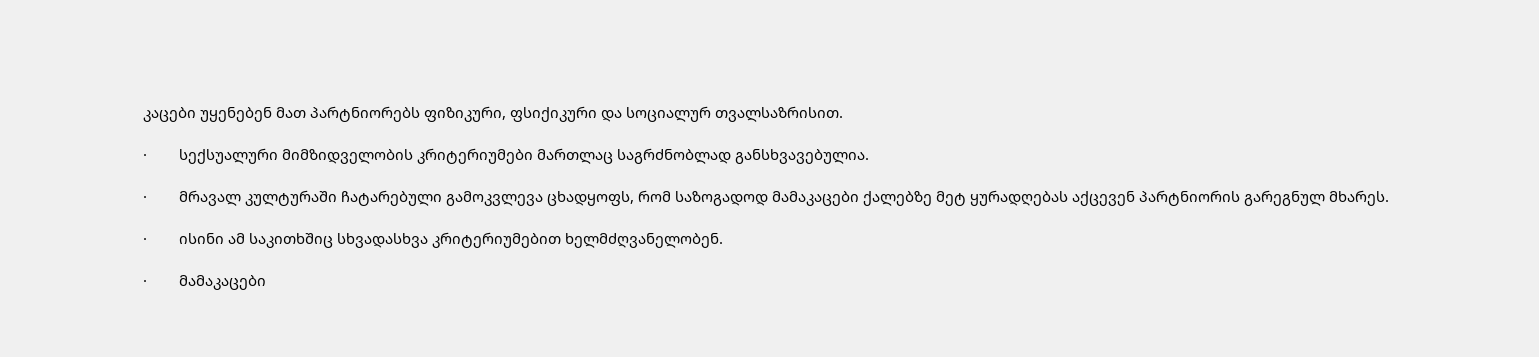კაცები უყენებენ მათ პარტნიორებს ფიზიკური, ფსიქიკური და სოციალურ თვალსაზრისით.

·        სექსუალური მიმზიდველობის კრიტერიუმები მართლაც საგრძნობლად განსხვავებულია.

·        მრავალ კულტურაში ჩატარებული გამოკვლევა ცხადყოფს, რომ საზოგადოდ მამაკაცები ქალებზე მეტ ყურადღებას აქცევენ პარტნიორის გარეგნულ მხარეს.

·        ისინი ამ საკითხშიც სხვადასხვა კრიტერიუმებით ხელმძღვანელობენ.

·        მამაკაცები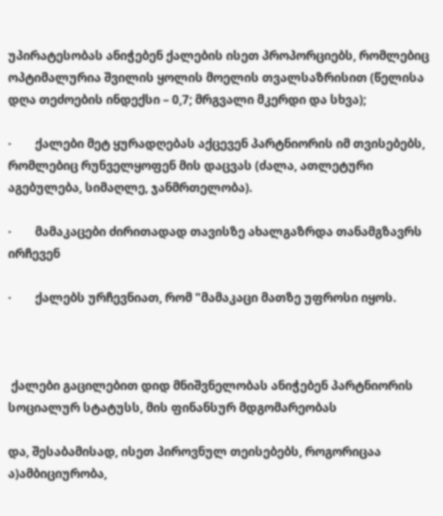უპირატესობას ანიჭებენ ქალების ისეთ პროპორციებს, რომლებიც ოპტიმალურია შვილის ყოლის მოელის თვალსაზრისით (წელისა დღა თეძოების ინდექსი – 0,7; მრგვალი მკერდი და სხვა);

·        ქალები მეტ ყურადღებას აქცევენ პარტნიორის იმ თვისებებს, რომლებიც რუნველყოფენ მის დაცვას (ძალა, ათლეტური აგებულება, სიმაღლე, ჯანმრთელობა).

·        მამაკაცები ძირითადად თავისზე ახალგაზრდა თანამგზავრს ირჩევენ

·        ქალებს ურჩევნიათ, რომ "მამაკაცი მათზე უფროსი იყოს.



 ქალები გაცილებით დიდ მნიშვნელობას ანიჭებენ პარტნიორის სოციალურ სტატუსს, მის ფინანსურ მდგომარეობას

და, შესაბამისად, ისეთ პიროვნულ თეისებებს, როგორიცაა ა)ამბიციურობა,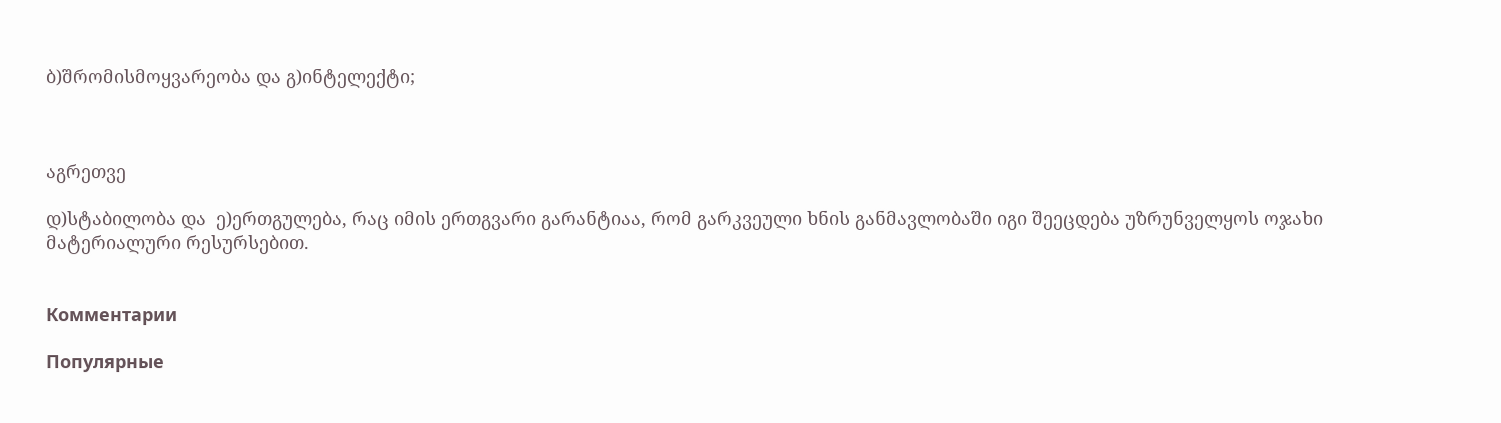ბ)შრომისმოყვარეობა და გ)ინტელექტი;



აგრეთვე

დ)სტაბილობა და  ე)ერთგულება, რაც იმის ერთგვარი გარანტიაა, რომ გარკვეული ხნის განმავლობაში იგი შეეცდება უზრუნველყოს ოჯახი მატერიალური რესურსებით.


Комментарии

Популярные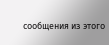сообщения из этого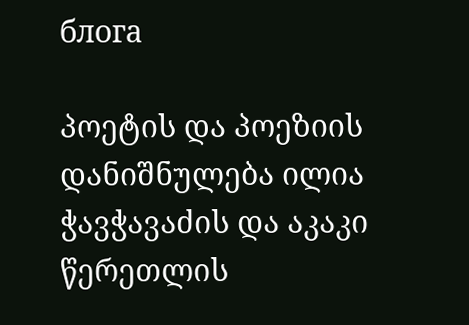блога

პოეტის და პოეზიის დანიშნულება ილია ჭავჭავაძის და აკაკი წერეთლის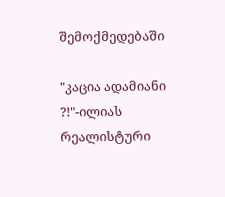შემოქმედებაში

"კაცია ადამიანი ?!"-ილიას რეალისტური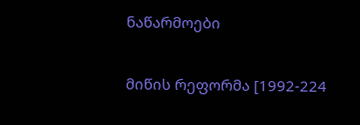ნაწარმოები

მიწის რეფორმა [1992-224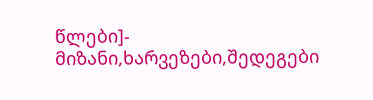წლები]- მიზანი,ხარვეზები,შედეგები